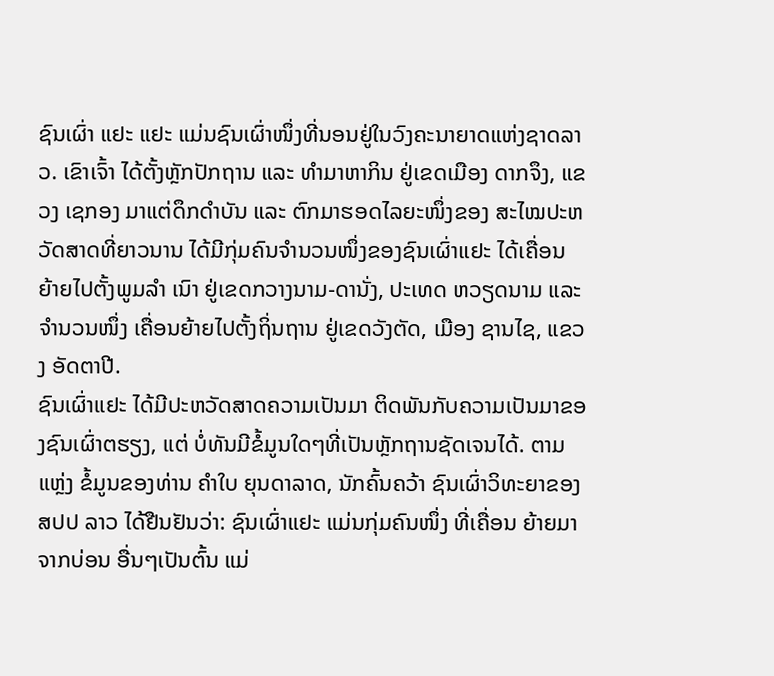ຊົນເຜົ່າ ແຢະ ແຢະ ແມ່ນຊົນເຜົ່າໜຶ່ງທີ່ນອນຢູ່ໃນວົງຄະນາຍາດແຫ່ງຊາດລາວ. ເຂົາເຈົ້າ ໄດ້ຕັ້ງຫຼັກປັກຖານ ແລະ ທຳມາຫາກິນ ຢູ່ເຂດເມືອງ ດາກຈຶງ, ແຂວງ ເຊກອງ ມາແຕ່ດຶກດຳບັນ ແລະ ຕົກມາຮອດໄລຍະໜຶ່ງຂອງ ສະໄໝປະຫວັດສາດທີ່ຍາວນານ ໄດ້ມີກຸ່ມຄົນຈຳນວນໜຶ່ງຂອງຊົນເຜົ່າແຢະ ໄດ້ເຄື່ອນ ຍ້າຍໄປຕັ້ງພູມລຳ ເນົາ ຢູ່ເຂດກວາງນາມ-ດານັ່ງ, ປະເທດ ຫວຽດນາມ ແລະ ຈຳນວນໜຶ່ງ ເຄື່ອນຍ້າຍໄປຕັ້ງຖິ່ນຖານ ຢູ່ເຂດວັງຕັດ, ເມືອງ ຊານໄຊ, ແຂວງ ອັດຕາປີ.
ຊົນເຜົ່າແຢະ ໄດ້ມີປະຫວັດສາດຄວາມເປັນມາ ຕິດພັນກັບຄວາມເປັນມາຂອງຊົນເຜົ່າຕຮຽງ, ແຕ່ ບໍ່ທັນມີຂໍ້ມູນໃດໆທີ່ເປັນຫຼັກຖານຊັດເຈນໄດ້. ຕາມ ແຫຼ່ງ ຂໍ້ມູນຂອງທ່ານ ຄຳໃບ ຍຸນດາລາດ, ນັກຄົ້ນຄວ້າ ຊົນເຜົ່າວິທະຍາຂອງ ສປປ ລາວ ໄດ້ຢືນຢັນວ່າ: ຊົນເຜົ່າແຢະ ແມ່ນກຸ່ມຄົນໜຶ່ງ ທີ່ເຄື່ອນ ຍ້າຍມາຈາກບ່ອນ ອື່ນໆເປັນຕົ້ນ ແມ່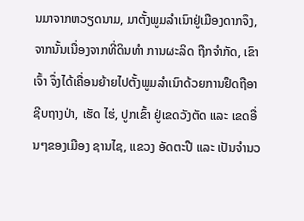ນມາຈາກຫວຽດນາມ, ມາຕັ້ງພູມລຳເນົາຢູ່ເມືອງດາກຈຶງ, ຈາກນັ້ນເນື່ອງຈາກທີ່ດິນທຳ ການຜະລິດ ຖືກຈຳກັດ, ເຂົາເຈົ້າ ຈຶ່ງໄດ້ເຄື່ອນຍ້າຍໄປຕັ້ງພູມລຳເນົາດ້ວຍການຢຶດຖືອາຊີບຖາງປ່າ, ເຮັດ ໄຮ່, ປູກເຂົ້າ ຢູ່ເຂດວັງຕັດ ແລະ ເຂດອື່ນໆຂອງເມືອງ ຊານໄຊ, ແຂວງ ອັດຕະປື ແລະ ເປັນຈຳນວ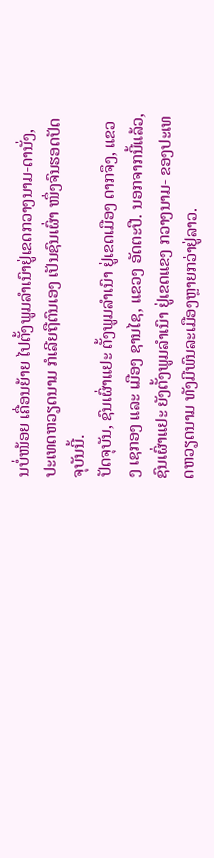ນບໍ່ໜ້ອຍ ເຄື່ອນຍ້າຍ ໄປຕັ້ງພູມລຳເນົາຢູ່ເຂດກວາງນາມ-ດານັ່ງ, ປະເທດຫວຽດນາມ ກໍເລີຍຖືຕົນເອງ ເປັນຊົນເຜົ່າ ໜຶ່ງຈົນຮອດປັດຈຸບັນນີ້.
ປັດຈຸບັນ, ຊົນເຜົ່າແຢະ ຕັ້ງພູມລຳເນົາ ຢູ່ເຂດເມືອງ ດາກຈຶງ, ແຂວງ ເຊກອງ ແລະ ເມືອງ ຊານໄຊ, ແຂວງ ອັດຕະປື. ນອກຈາກນີ້ແລ້ວ, ຊົນເຜົ່າແຢະ ຍັງຕັ້ງພູມລຳເນົາ ຢູ່ເຂດແຂງ ກວາງນາມ- ຂອງປະເທດຫວຽດນາມ ທັງມີພົນລະເມືອງຫຼາຍກວ່າຢູ່ລາວ.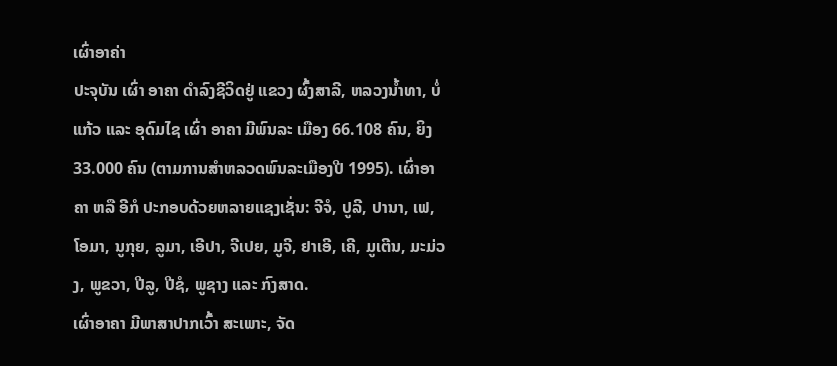ເຜົ່າອາຄ່າ
ປະຈຸບັນ ເຜົ່າ ອາຄາ ດຳລົງຊີວິດຢູ່ ແຂວງ ຜົ້ງສາລີ, ຫລວງນ້ຳທາ, ບໍ່ແກ້ວ ແລະ ອຸດົມໄຊ ເຜົ່າ ອາຄາ ມີພົນລະ ເມືອງ 66.108 ຄົນ, ຍິງ 33.000 ຄົນ (ຕາມການສຳຫລວດພົນລະເມືອງປີ 1995). ເຜົ່າອາຄາ ຫລື ອີກໍ ປະກອບດ້ວຍຫລາຍແຊງເຊັ່ນ: ຈີຈໍ, ປູລີ, ປານາ, ເຟ, ໂອມາ, ນູກຸຍ, ລູມາ, ເອີປາ, ຈີເປຍ, ມູຈີ, ຢາເອີ, ເຄີ, ມູເຕີນ, ມະມ່ວງ, ພູຂວາ, ປີລູ, ປີຊໍ, ພູຊາງ ແລະ ກົງສາດ.
ເຜົ່າອາຄາ ມີພາສາປາກເວົ້າ ສະເພາະ, ຈັດ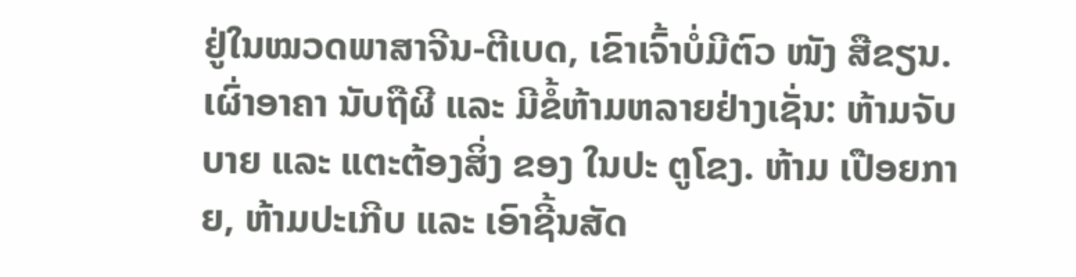ຢູ່ໃນໝວດພາສາຈີນ-ຕີເບດ, ເຂົາເຈົ້າບໍ່ມີຕົວ ໜັງ ສືຂຽນ.
ເຜົ່າອາຄາ ນັບຖືຜີ ແລະ ມີຂໍ້ຫ້າມຫລາຍຢ່າງເຊັ່ນ: ຫ້າມຈັບບາຍ ແລະ ແຕະຕ້ອງສິ່ງ ຂອງ ໃນປະ ຕູໂຂງ. ຫ້າມ ເປືອຍກາຍ, ຫ້າມປະເກີບ ແລະ ເອົາຊີ້ນສັດ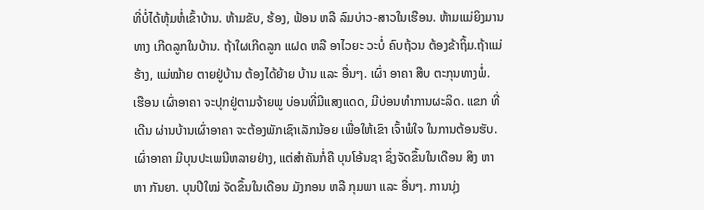ທີ່ບໍ່ໄດ້ຫຸ້ມຫໍ່ເຂົ້າບ້ານ. ຫ້າມຂັບ, ຮ້ອງ, ຟ້ອນ ຫລື ລົມບ່າວ-ສາວໃນເຮືອນ. ຫ້າມແມ່ຍິງມານທາງ ເກີດລູກໃນບ້ານ. ຖ້າໃຜເກີດລູກ ແຝດ ຫລື ອາໄວຍະ ວະບໍ່ ຄົບຖ້ວນ ຕ້ອງຂ້າຖິ້ມ.ຖ້າແມ່ຮ້າງ, ແມ່ໝ້າຍ ຕາຍຢູ່ບ້ານ ຕ້ອງໄດ້ຍ້າຍ ບ້ານ ແລະ ອື່ນໆ. ເຜົ່າ ອາຄາ ສືບ ຕະກຸນທາງພໍ່.
ເຮືອນ ເຜົ່າອາຄາ ຈະປຸກຢູ່ຕາມຈ້າຍພູ ບ່ອນທີ່ມີແສງແດດ, ມີບ່ອນທຳການຜະລິດ. ແຂກ ທີ່ ເດີນ ຜ່ານບ້ານເຜົ່າອາຄາ ຈະຕ້ອງພັກເຊົາເລັກນ້ອຍ ເພື່ອໃຫ້ເຂົາ ເຈົ້າພໍໃຈ ໃນການຕ້ອນຮັບ.
ເຜົ່າອາຄາ ມີບຸນປະເພນີຫລາຍຢ່າງ, ແຕ່ສຳຄັນກໍ່ຄື ບຸນໂອ້ນຊາ ຊຶ່ງຈັດຂຶ້ນໃນເດືອນ ສິງ ຫາ ຫາ ກັນຍາ. ບຸນປີໃໝ່ ຈັດຂຶ້ນໃນເດືອນ ມັງກອນ ຫລື ກຸມພາ ແລະ ອື່ນໆ. ການນຸ່ງ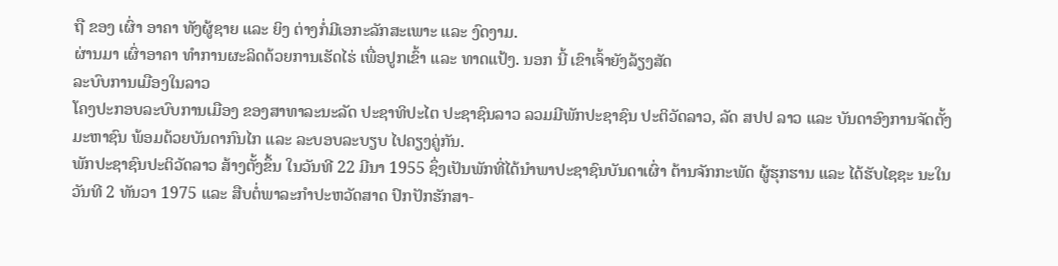ຖື ຂອງ ເຜົ່າ ອາຄາ ທັງຜູ້ຊາຍ ແລະ ຍິງ ຕ່າງກໍ່ມີເອກະລັກສະເພາະ ແລະ ງົດງາມ.
ຜ່ານມາ ເຜົ່າອາຄາ ທຳການຜະລິດດ້ວຍການເຮັດໄຮ່ ເພື່ອປູກເຂົ້າ ແລະ ທາດແປ້ງ. ນອກ ນີ້ ເຂົາເຈົ້າຍັງລ້ຽງສັດ
ລະບົບການເມືອງໃນລາວ
ໂຄງປະກອບລະບົບການເມືອງ ຂອງສາທາລະນະລັດ ປະຊາທິປະໄຕ ປະຊາຊົນລາວ ລວມມີພັກປະຊາຊົນ ປະຕິວັດລາວ, ລັດ ສປປ ລາວ ແລະ ບັນດາອົງການຈັດຕັ້ງມະຫາຊົນ ພ້ອມດ້ວຍບັນດາກົນໄກ ແລະ ລະບອບລະບຽບ ໄປຄຽງຄູ່ກັນ.
ພັກປະຊາຊົນປະຕິວັດລາວ ສ້າງຕັ້ງຂຶ້ນ ໃນວັນທີ 22 ມີນາ 1955 ຊຶ່ງເປັນພັກທີ່ໄດ້ນຳພາປະຊາຊົນບັນດາເຜົ່າ ຕ້ານຈັກກະພັດ ຜູ້ຮຸກຮານ ແລະ ໄດ້ຮັບໄຊຊະ ນະໃນວັນທີ 2 ທັນວາ 1975 ແລະ ສືບຕໍ່ພາລະກຳປະຫວັດສາດ ປົກປັກຮັກສາ-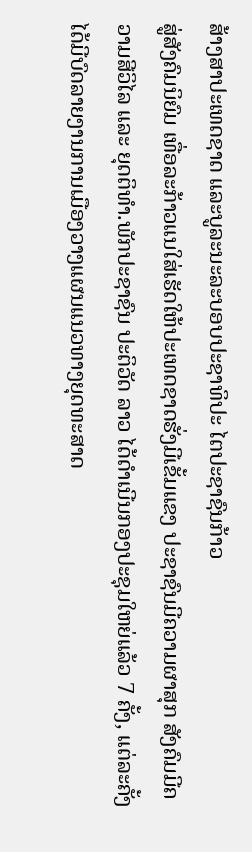ສ້າງສາປະເທດຊາດ ແລະບູລະນະລະບອບປະຊາທິປະ ໄຕປະຊາຊົນກ້າວ
ສູ່ສັງຄົມນິຍົມ ເທື່ອລະກ້າວແນໃສ່ເຮັດໃຫ້ປະເທດຊາດຮັ່ງມີເຂັ້ມແຂງ ປະຊາຊົນມີຄວາມຜາສຸກ ສັງຄົມມີຄວາມສີວິໄລ ແລະ ຍຸດຕິທຳ.ພັກປະຊາຊົນ ປະຕິວັດ ລາວ ໄດ້ດຳເນີນກອງປະຊຸມໃຫຍ່ແລ້ວ 7 ຄັ້ງ, ແຕ່ລະຄັ້ງໄດ້ມີບົດລາຍງານການເມືອງວາງແຜນແນວທາງຍຸດທະສາດ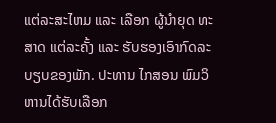ແຕ່ລະສະໄຫມ ແລະ ເລືອກ ຜູ້ນຳຍຸດ ທະສາດ ແຕ່ລະຄັ້ງ ແລະ ຮັບຮອງເອົາກົດລະບຽບຂອງພັກ. ປະທານ ໄກສອນ ພົມວິຫານໄດ້ຮັບເລືອກ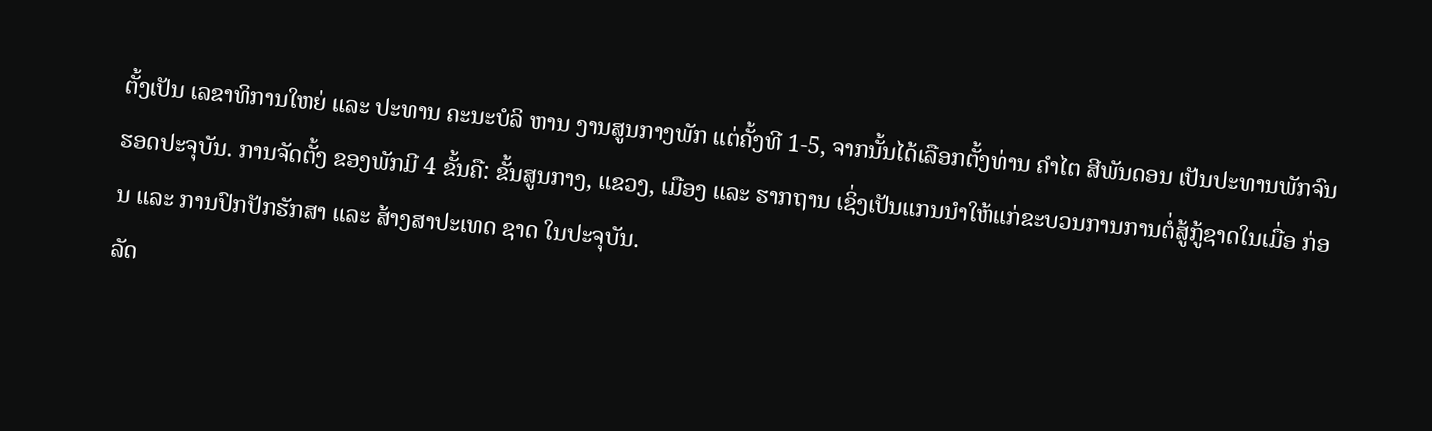ຕັ້ງເປັນ ເລຂາທິການໃຫຍ່ ແລະ ປະທານ ຄະນະບໍລິ ຫານ ງານສູນກາງພັກ ແຕ່ຄັ້ງທີ 1-5, ຈາກນັ້ນໄດ້ເລືອກຕັ້ງທ່ານ ຄຳໄຕ ສີພັນດອນ ເປັນປະທານພັກຈົນຮອດປະຈຸບັນ. ການຈັດຕັ້ງ ຂອງພັກມີ 4 ຂັ້ນຄື: ຂັ້ນສູນກາງ, ແຂວງ, ເມືອງ ແລະ ຮາກຖານ ເຊິ່ງເປັນແກນນຳໃຫ້ແກ່ຂະບວນການການຕໍ່ສູ້ກູ້ຊາດໃນເມື່ອ ກ່ອນ ແລະ ການປົກປັກຮັກສາ ແລະ ສ້າງສາປະເທດ ຊາດ ໃນປະຈຸບັນ.
ລັດ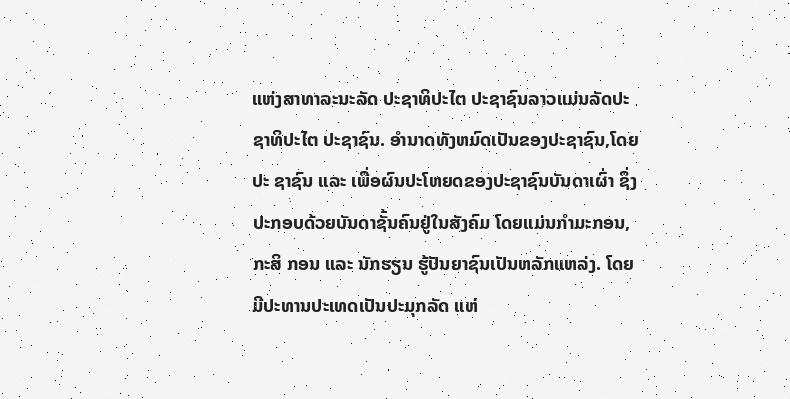ແຫ່ງສາທາລະນະລັດ ປະຊາທິປະໄຕ ປະຊາຊົນລາວແມ່ນລັດປະຊາທິປະໄຕ ປະຊາຊົນ. ອຳນາດທັງຫມົດເປັນຂອງປະຊາຊົນ,ໂດຍປະ ຊາຊົນ ແລະ ເພື່ອຜົນປະໂຫຍດຂອງປະຊາຊົນບັນດາເຜົ່າ ຊຶ່ງປະກອບດ້ວຍບັນດາຊັ້ນຄົນຢູ່ໃນສັງຄົມ ໂດຍແມ່ນກຳມະກອນ, ກະສິ ກອນ ແລະ ນັກຮຽນ ຮູ້ປັນຍາຊົນເປັນຫລັກແຫລ່ງ. ໂດຍມີປະທານປະເທດເປັນປະມຸກລັດ ແຫ່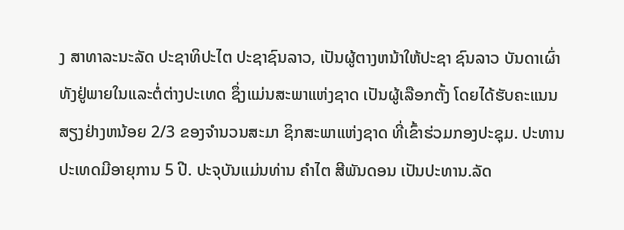ງ ສາທາລະນະລັດ ປະຊາທິປະໄຕ ປະຊາຊົນລາວ, ເປັນຜູ້ຕາງຫນ້າໃຫ້ປະຊາ ຊົນລາວ ບັນດາເຜົ່າ ທັງຢູ່ພາຍໃນແລະຕໍ່ຕ່າງປະເທດ ຊຶ່ງແມ່ນສະພາແຫ່ງຊາດ ເປັນຜູ້ເລືອກຕັ້ງ ໂດຍໄດ້ຮັບຄະແນນສຽງຢ່າງຫນ້ອຍ 2/3 ຂອງຈຳນວນສະມາ ຊິກສະພາແຫ່ງຊາດ ທີ່ເຂົ້າຮ່ວມກອງປະຊຸມ. ປະທານປະເທດມີອາຍຸການ 5 ປີ. ປະຈຸບັນແມ່ນທ່ານ ຄຳໄຕ ສີພັນດອນ ເປັນປະທານ.ລັດ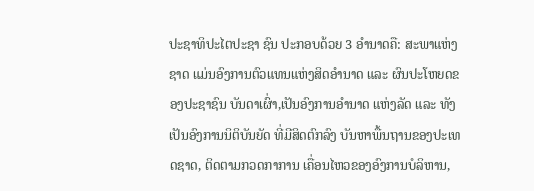ປະຊາທິປະໄຕປະຊາ ຊົນ ປະກອບດ້ວຍ 3 ອຳນາດຄື: ສະພາແຫ່ງຊາດ ແມ່ນອົງການຕົວແທນແຫ່ງສິດອຳນາດ ແລະ ຜົນປະໂຫຍດຂອງປະຊາຊົນ ບັນດາເຜົ່າ,ເປັນອົງການອຳນາດ ແຫ່ງລັດ ແລະ ທັງເປັນອົງການນິຕິບັນຍັດ ທີ່ມີສິດຕົກລົງ ບັນຫາພື້ນຖານຂອງປະເທດຊາດ, ຕິດຕາມກວດກາການ ເຄື່ອນໄຫວຂອງອົງການບໍລິຫານ,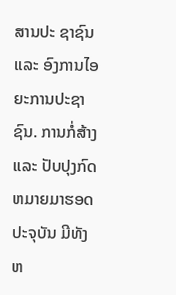ສານປະ ຊາຊົນ ແລະ ອົງການໄອຍະການປະຊາຊົນ. ການກໍ່ສ້າງ ແລະ ປັບປຸງກົດຫມາຍມາຮອດປະຈຸບັນ ມີທັງ ຫ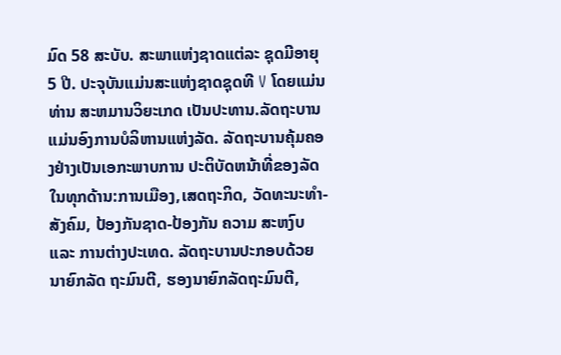ມົດ 58 ສະບັບ. ສະພາແຫ່ງຊາດແຕ່ລະ ຊຸດມີອາຍຸ 5 ປີ. ປະຈຸບັນແມ່ນສະແຫ່ງຊາດຊຸດທີ V ໂດຍແມ່ນທ່ານ ສະຫມານວິຍະເກດ ເປັນປະທານ.ລັດຖະບານແມ່ນອົງການບໍລິຫານແຫ່ງລັດ. ລັດຖະບານຄຸ້ມຄອງຢ່າງເປັນເອກະພາບການ ປະຕິບັດຫນ້າທີ່ຂອງລັດໃນທຸກດ້ານ:ການເມືອງ,ເສດຖະກິດ, ວັດທະນະທຳ-ສັງຄົມ, ປ້ອງກັນຊາດ-ປ້ອງກັນ ຄວາມ ສະຫງົບ ແລະ ການຕ່າງປະເທດ. ລັດຖະບານປະກອບດ້ວຍ ນາຍົກລັດ ຖະມົນຕີ, ຮອງນາຍົກລັດຖະມົນຕີ,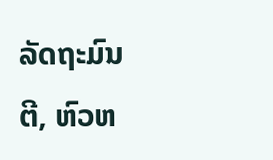ລັດຖະມົນຕີ, ຫົວຫ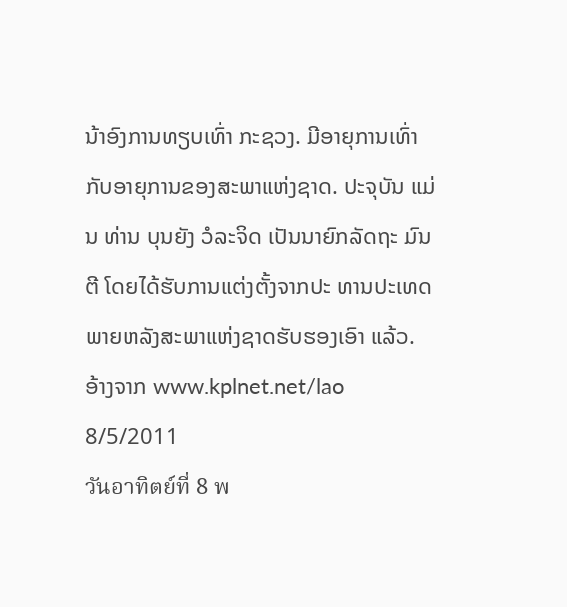ນ້າອົງການທຽບເທົ່າ ກະຊວງ. ມີອາຍຸການເທົ່າກັບອາຍຸການຂອງສະພາແຫ່ງຊາດ. ປະຈຸບັນ ແມ່ນ ທ່ານ ບຸນຍັງ ວໍລະຈິດ ເປັນນາຍົກລັດຖະ ມົນຕີ ໂດຍໄດ້ຮັບການແຕ່ງຕັ້ງຈາກປະ ທານປະເທດ ພາຍຫລັງສະພາແຫ່ງຊາດຮັບຮອງເອົາ ແລ້ວ.
ອ້າງຈາກ www.kplnet.net/lao
8/5/2011
วันอาทิตย์ที่ 8 พ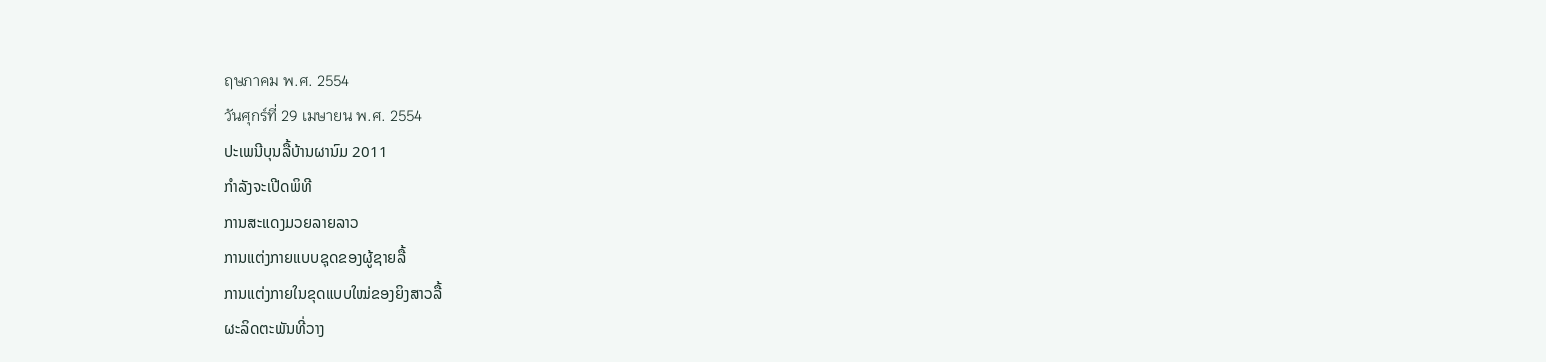ฤษภาคม พ.ศ. 2554
วันศุกร์ที่ 29 เมษายน พ.ศ. 2554
ປະເພນີບຸນລື້ບ້ານຜານົມ 2011
ກຳລັງຈະເປີດພິທີ
ການສະແດງມວຍລາຍລາວ
ການແຕ່ງກາຍແບບຊຸດຂອງຜູ້ຊາຍລື້
ການແຕ່ງກາຍໃນຂຸດແບບໃໝ່ຂອງຍິງສາວລື້
ຜະລິດຕະພັນທີ່ວາງ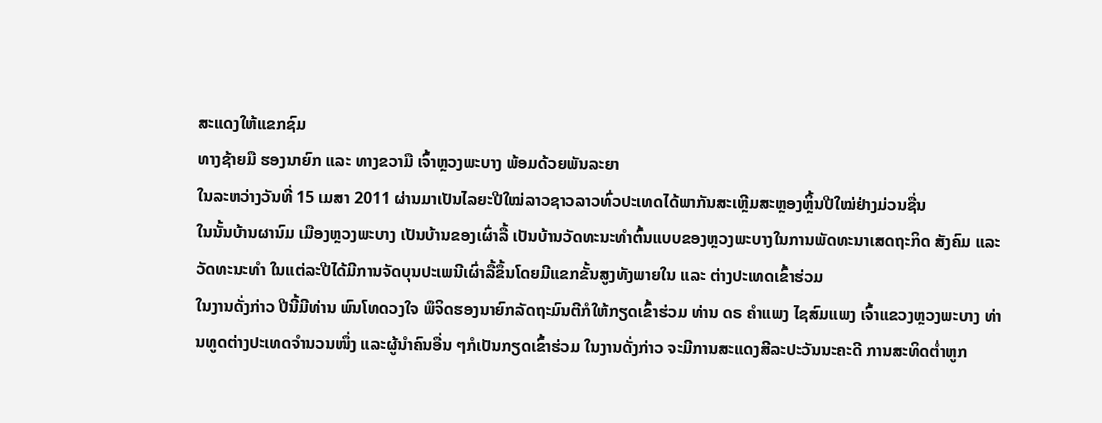ສະແດງໃຫ້ແຂກຊົມ
ທາງຊ້າຍມື ຮອງນາຍົກ ແລະ ທາງຂວາມື ເຈົ້າຫຼວງພະບາງ ພ້ອມດ້ວຍພັນລະຍາ
ໃນລະຫວ່າງວັນທີ່ 15 ເມສາ 2011 ຜ່ານມາເປັນໄລຍະປີໃໝ່ລາວຊາວລາວທົ່ວປະເທດໄດ້ພາກັນສະເຫຼີມສະຫຼອງຫຼິ້ນປີໃໝ່ຢ່າງມ່ວນຊື່ນ
ໃນນັ້ນບ້ານຜານົມ ເມືອງຫຼວງພະບາງ ເປັນບ້ານຂອງເຜົ່າລື້ ເປັນບ້ານວັດທະນະທຳຕົ້ນແບບຂອງຫຼວງພະບາງໃນການພັດທະນາເສດຖະກິດ ສັງຄົມ ແລະວັດທະນະທຳ ໃນແຕ່ລະປີໄດ້ມີການຈັດບຸນປະເພນີເຜົ່າລື້ຂຶ້ນໂດຍມີແຂກຂັ້ນສູງທັງພາຍໃນ ແລະ ຕ່າງປະເທດເຂົ້າຮ່ວມ
ໃນງານດັ່ງກ່າວ ປີນີ້ມີທ່ານ ພົນໂທດວງໃຈ ພຶຈິດຮອງນາຍົກລັດຖະມົນຕີກໍໃຫ້ກຽດເຂົ້າຮ່ວມ ທ່ານ ດຣ ຄຳແພງ ໄຊສົມແພງ ເຈົ້າແຂວງຫຼວງພະບາງ ທ່ານທູດຕ່າງປະເທດຈຳນວນໜຶ່ງ ແລະຜູ້ນຳຄົນອື່ນ ໆກໍເປັນກຽດເຂົ້າຮ່ວມ ໃນງານດັ່ງກ່າວ ຈະມີການສະແດງສີລະປະວັນນະຄະດີ ການສະທິດຕ່ຳຫູກ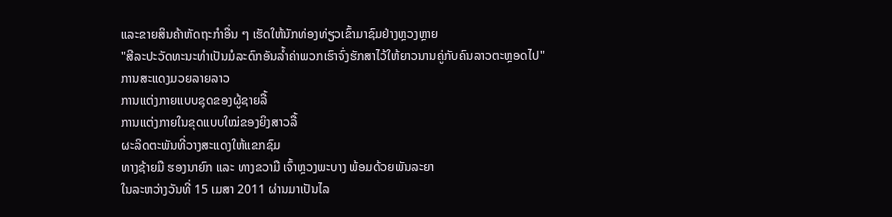ແລະຂາຍສິນຄ້າຫັດຖະກຳອື່ນ ໆ ເຮັດໃຫ້ນັກທ່ອງທ່ຽວເຂົ້າມາຊົມຢ່າງຫຼວງຫຼາຍ
"ສີລະປະວັດທະນະທຳເປັນມໍລະດົກອັນລ້ຳຄ່າພວກເຮົາຈົ່ງຮັກສາໄວ້ໃຫ້ຍາວນານຄູ່ກັບຄົນລາວຕະຫຼອດໄປ"
ການສະແດງມວຍລາຍລາວ
ການແຕ່ງກາຍແບບຊຸດຂອງຜູ້ຊາຍລື້
ການແຕ່ງກາຍໃນຂຸດແບບໃໝ່ຂອງຍິງສາວລື້
ຜະລິດຕະພັນທີ່ວາງສະແດງໃຫ້ແຂກຊົມ
ທາງຊ້າຍມື ຮອງນາຍົກ ແລະ ທາງຂວາມື ເຈົ້າຫຼວງພະບາງ ພ້ອມດ້ວຍພັນລະຍາ
ໃນລະຫວ່າງວັນທີ່ 15 ເມສາ 2011 ຜ່ານມາເປັນໄລ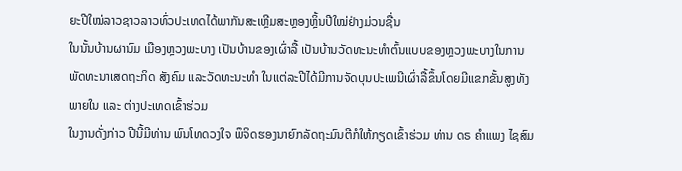ຍະປີໃໝ່ລາວຊາວລາວທົ່ວປະເທດໄດ້ພາກັນສະເຫຼີມສະຫຼອງຫຼິ້ນປີໃໝ່ຢ່າງມ່ວນຊື່ນ
ໃນນັ້ນບ້ານຜານົມ ເມືອງຫຼວງພະບາງ ເປັນບ້ານຂອງເຜົ່າລື້ ເປັນບ້ານວັດທະນະທຳຕົ້ນແບບຂອງຫຼວງພະບາງໃນການພັດທະນາເສດຖະກິດ ສັງຄົມ ແລະວັດທະນະທຳ ໃນແຕ່ລະປີໄດ້ມີການຈັດບຸນປະເພນີເຜົ່າລື້ຂຶ້ນໂດຍມີແຂກຂັ້ນສູງທັງພາຍໃນ ແລະ ຕ່າງປະເທດເຂົ້າຮ່ວມ
ໃນງານດັ່ງກ່າວ ປີນີ້ມີທ່ານ ພົນໂທດວງໃຈ ພຶຈິດຮອງນາຍົກລັດຖະມົນຕີກໍໃຫ້ກຽດເຂົ້າຮ່ວມ ທ່ານ ດຣ ຄຳແພງ ໄຊສົມ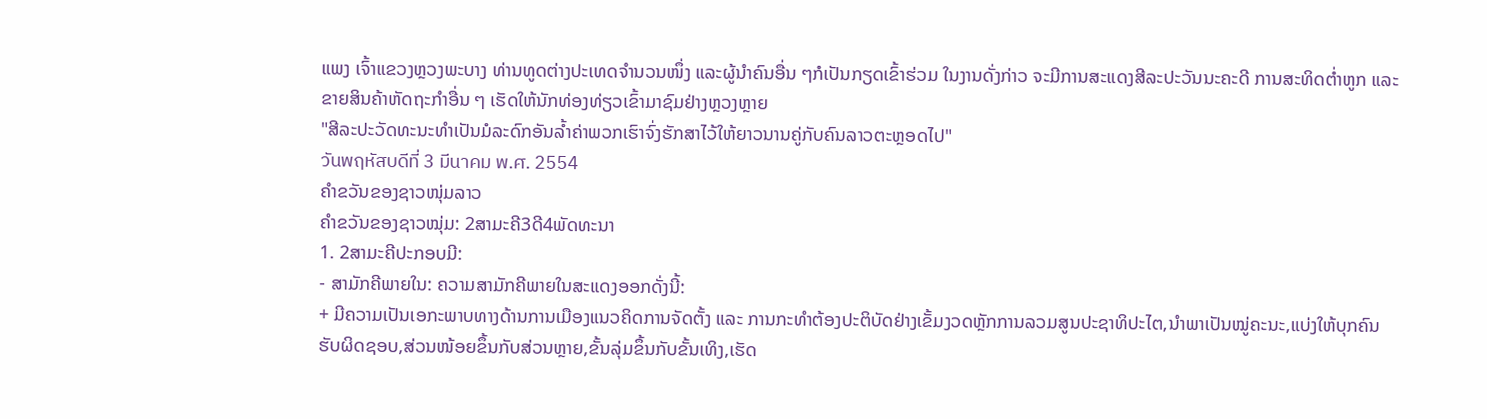ແພງ ເຈົ້າແຂວງຫຼວງພະບາງ ທ່ານທູດຕ່າງປະເທດຈຳນວນໜຶ່ງ ແລະຜູ້ນຳຄົນອື່ນ ໆກໍເປັນກຽດເຂົ້າຮ່ວມ ໃນງານດັ່ງກ່າວ ຈະມີການສະແດງສີລະປະວັນນະຄະດີ ການສະທິດຕ່ຳຫູກ ແລະຂາຍສິນຄ້າຫັດຖະກຳອື່ນ ໆ ເຮັດໃຫ້ນັກທ່ອງທ່ຽວເຂົ້າມາຊົມຢ່າງຫຼວງຫຼາຍ
"ສີລະປະວັດທະນະທຳເປັນມໍລະດົກອັນລ້ຳຄ່າພວກເຮົາຈົ່ງຮັກສາໄວ້ໃຫ້ຍາວນານຄູ່ກັບຄົນລາວຕະຫຼອດໄປ"
วันพฤหัสบดีที่ 3 มีนาคม พ.ศ. 2554
ຄຳຂວັນຂອງຊາວໜຸ່ມລາວ
ຄໍາຂວັນຂອງຊາວໝຸ່ມ: 2ສາມະຄີ3ດີ4ພັດທະນາ
1. 2ສາມະຄີປະກອບມີ:
- ສາມັກຄີພາຍໃນ: ຄວາມສາມັກຄີພາຍໃນສະແດງອອກດັ່ງນີ້:
+ ມີຄວາມເປັນເອກະພາບທາງດ້ານການເມືອງແນວຄິດການຈັດຕັ້ງ ແລະ ການກະທໍາຕ້ອງປະຕິບັດຢ່າງເຂັ້ມງວດຫຼັກການລວມສູນປະຊາທິປະໄຕ,ນໍາພາເປັນໝູ່ຄະນະ,ແບ່ງໃຫ້ບຸກຄົນຮັບຜິດຊອບ,ສ່ວນໜ້ອຍຂຶ້ນກັບສ່ວນຫຼາຍ,ຂັ້ນລຸ່ມຂຶ້ນກັບຂັ້ນເທິງ,ເຮັດ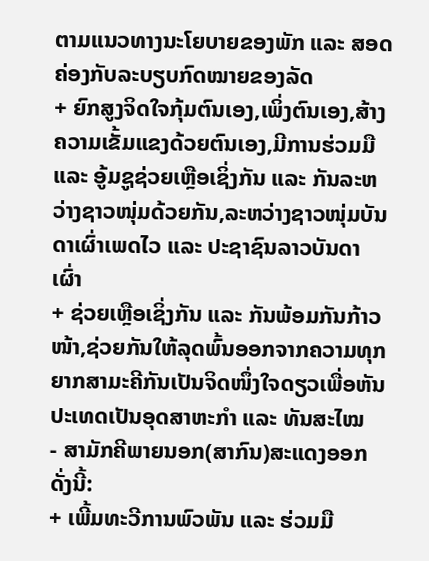ຕາມແນວທາງນະໂຍບາຍຂອງພັກ ແລະ ສອດຄ່ອງກັບລະບຽບກົດໝາຍຂອງລັດ
+ ຍົກສູງຈິດໃຈກຸ້ມຕົນເອງ,ເພິ່ງຕົນເອງ,ສ້າງຄວາມເຂັ້ມແຂງດ້ວຍຕົນເອງ,ມີການຮ່ວມມື ແລະ ອູ້ມຊູຊ່ວຍເຫຼືອເຊິ່ງກັນ ແລະ ກັນລະຫວ່າງຊາວໜຸ່ມດ້ວຍກັນ,ລະຫວ່າງຊາວໜຸ່ມບັນດາເຜົ່າເພດໄວ ແລະ ປະຊາຊົນລາວບັນດາເຜົ່າ
+ ຊ່ວຍເຫຼືອເຊິ່ງກັນ ແລະ ກັນພ້ອມກັນກ້າວໜ້າ,ຊ່ວຍກັນໃຫ້ລຸດພົ້ນອອກຈາກຄວາມທຸກຍາກສາມະຄີກັນເປັນຈິດໜຶ່ງໃຈດຽວເພື່ອຫັນປະເທດເປັນອຸດສາຫະກໍາ ແລະ ທັນສະໄໝ
- ສາມັກຄີພາຍນອກ(ສາກົນ)ສະແດງອອກດັ່ງນີ້:
+ ເພີ້ມທະວີການພົວພັນ ແລະ ຮ່ວມມື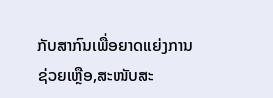ກັບສາກົນເພື່ອຍາດແຍ່ງການຊ່ວຍເຫຼືອ,ສະໜັບສະ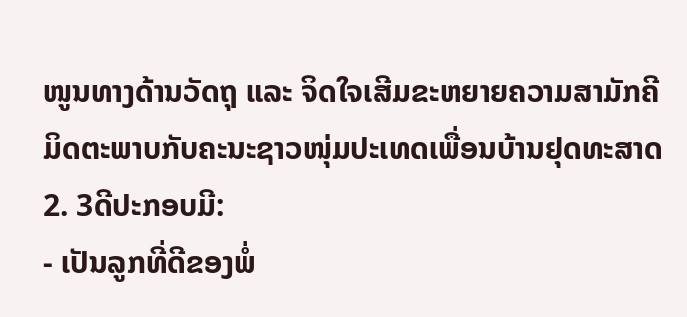ໜູນທາງດ້ານວັດຖຸ ແລະ ຈິດໃຈເສີມຂະຫຍາຍຄວາມສາມັກຄີມິດຕະພາບກັບຄະນະຊາວໜຸ່ມປະເທດເພື່ອນບ້ານຢຸດທະສາດ
2. 3ດີປະກອບມີ:
- ເປັນລູກທີ່ດີຂອງພໍ່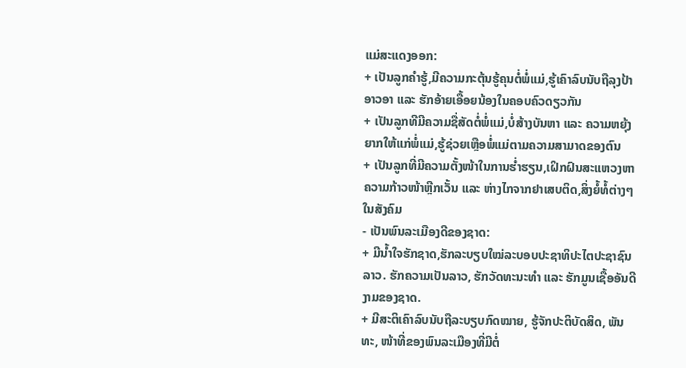ແມ່ສະແດງອອກ:
+ ເປັນລູກຄໍາຮູ້,ມີຄວາມກະຕຸ້ນຮູ້ຄຸນຕໍ່ພໍ່ແມ່,ຮູ້ເຄົາລົບນັບຖືລຸງປ້າອາວອາ ແລະ ຮັກອ້າຍເອື້ອຍນ້ອງໃນຄອບຄົວດຽວກັນ
+ ເປັນລູກທີມີຄວາມຊື່ສັດຕໍ່ພໍ່ແມ່,ບໍ່ສ້າງບັນຫາ ແລະ ຄວາມຫຍຸ້ງຍາກໃຫ້ແກ່ພໍ່ແມ່,ຮູ້ຊ່ວຍເຫຼືອພໍ່ແມ່ຕາມຄວາມສາມາດຂອງຕົນ
+ ເປັນລູກທີ່ມີຄວາມຕັ້ງໜ້າໃນການຮໍ່າຮຽນ,ເຝິກຝົນສະແຫວງຫາຄວາມກ້າວໜ້າຫຼີກເວັ້ນ ແລະ ຫ່າງໄກຈາກຢາເສບຕິດ,ສິ່ງຍໍ້ທໍ້ຕ່າງໆໃນສັງຄົມ
- ເປັນພົນລະເມືອງດີຂອງຊາດ:
+ ມີນໍ້າໃຈຮັກຊາດ,ຮັກລະບຽບໃໝ່ລະບອບປະຊາທິປະໄຕປະຊາຊົນລາວ. ຮັກຄວາມເປັນລາວ, ຮັກວັດທະນະທຳ ແລະ ຮັກມູນເຊື້ອອັນດີງາມຂອງຊາດ.
+ ມີສະຕິເຄົາລົບນັບຖືລະບຽບກົດໝາຍ, ຮູ້ຈັກປະຕິບັດສິດ, ພັນທະ, ໜ້າທີ່ຂອງພົນລະເມືອງທີ່ມີຕໍ່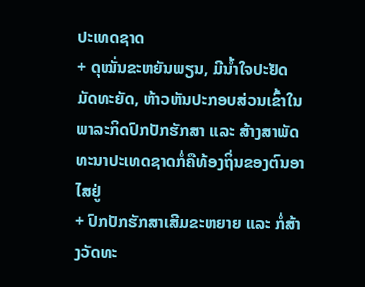ປະເທດຊາດ
+ ດຸໝັ່ນຂະຫຍັນພຽນ, ມີນໍ້າໃຈປະຢັດມັດທະຍັດ, ຫ້າວຫັນປະກອບສ່ວນເຂົ້າໃນພາລະກິດປົກປັກຮັກສາ ແລະ ສ້າງສາພັດທະນາປະເທດຊາດກໍ່ຄືທ້ອງຖິ່ນຂອງຕົນອາໄສຢູ່
+ ປົກປັກຮັກສາເສີມຂະຫຍາຍ ແລະ ກໍ່ສ້າງວັດທະ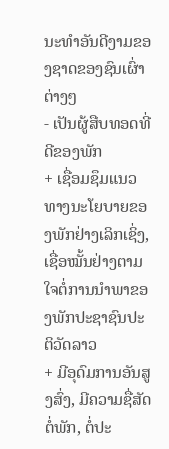ນະທໍາອັນດີງາມຂອງຊາດຂອງຊົນເຜົ່າຕ່າງໆ
- ເປັນຜູ້ສືບທອດທີ່ດີຂອງພັກ
+ ເຊື່ອມຊຶມແນວທາງນະໂຍບາຍຂອງພັກຢ່າງເລິກເຊິ່ງ, ເຊື່ອໝັ້ນຢ່າງຕາມໃຈຕໍ່ການນຳພາຂອງພັກປະຊາຊົນປະຕິວັດລາວ
+ ມີອຸດົມການອັນສູງສົ່ງ, ມີຄວາມຊື່ສັດຕໍ່ພັກ, ຕໍ່ປະ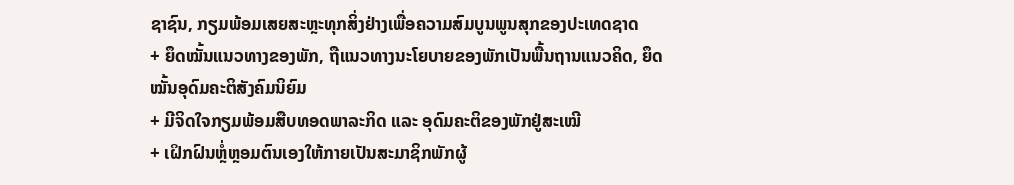ຊາຊົນ, ກຽມພ້ອມເສຍສະຫຼະທຸກສິ່ງຢ່າງເພື່ອຄວາມສົມບູນພູນສຸກຂອງປະເທດຊາດ
+ ຍຶດໝັ້ນແນວທາງຂອງພັກ, ຖືແນວທາງນະໂຍບາຍຂອງພັກເປັນພື້ນຖານແນວຄິດ, ຍຶດໝັ້ນອຸດົມຄະຕິສັງຄົມນິຍົມ
+ ມີຈິດໃຈກຽມພ້ອມສືບທອດພາລະກິດ ແລະ ອຸດົມຄະຕິຂອງພັກຢູ່ສະເໝີ
+ ເຝິກຝົນຫຼໍ່ຫຼອມຕົນເອງໃຫ້ກາຍເປັນສະມາຊິກພັກຜູ້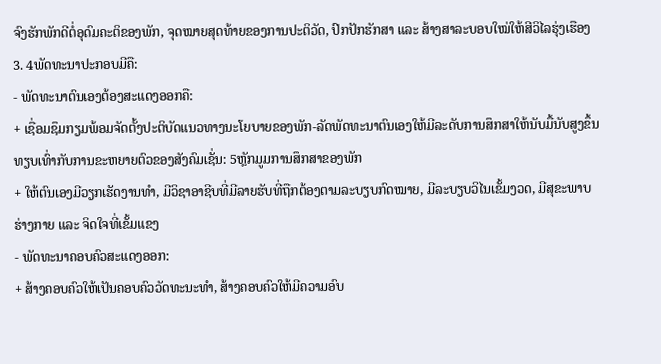ຈົງຮັກພັກດີຕໍ່ອຸດົມຄະຕິຂອງພັກ, ຈຸດໝາຍສຸດທ້າຍຂອງການປະຕິວັດ, ປົກປັກຮັກສາ ແລະ ສ້າງສາລະບອບໃໝ່ໃຫ້ສີວິໄລຮຸ່ງເຮືອງ
3. 4ພັດທະນາປະກອບມີຄື:
- ພັດທະນາຕົນເອງຕ້ອງສະແດງອອກຄື:
+ ເຊື່ອມຊຶມກຽມພ້ອມຈັດຕັ້ງປະຕິບັດແນວທາງນະໂຍບາຍຂອງພັກ-ລັດພັດທະນາຕົນເອງໃຫ້ມີລະດັບການສຶກສາໃຫ້ນັບມື້ນັບສູງຂຶ້ນທຽບເທົ່າກັບການຂະຫຍາຍຕົວຂອງສັງຄົມເຊັ່ນ: 5ຫຼັກມູມການສຶກສາຂອງພັກ
+ ໃຫ້ຕົນເອງມີວຽກເຮັດງານທໍາ, ມີວິຊາອາຊີບທີ່ມີລາຍຮັບທີ່ຖືກຕ້ອງຕາມລະບຽບກົດໝາຍ, ມີລະບຽບວິໄນເຂັ້ມງວດ, ມີສຸຂະພາບຮ່າງກາຍ ແລະ ຈິດໃຈທີ່ເຂັ້ມແຂງ
- ພັດທະນາຄອບຄົວສະແດງອອກ:
+ ສ້າງຄອບຄົວໃຫ້ເປັນຄອບຄົວວັດທະນະທໍາ, ສ້າງຄອບຄົວໃຫ້ມີຄວາມອົບ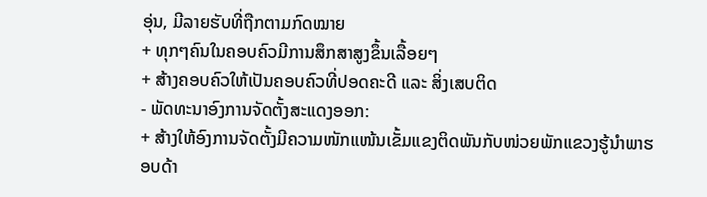ອຸ່ນ, ມີລາຍຮັບທີ່ຖືກຕາມກົດໝາຍ
+ ທຸກໆຄົນໃນຄອບຄົວມີການສຶກສາສູງຂຶ້ນເລື້ອຍໆ
+ ສ້າງຄອບຄົວໃຫ້ເປັນຄອບຄົວທີ່ປອດຄະດີ ແລະ ສິ່ງເສບຕິດ
- ພັດທະນາອົງການຈັດຕັ້ງສະແດງອອກ:
+ ສ້າງໃຫ້ອົງການຈັດຕັ້ງມີຄວາມໜັກແໜ້ນເຂັ້ມແຂງຕິດພັນກັບໜ່ວຍພັກແຂວງຮູ້ນໍາພາຮອບດ້າ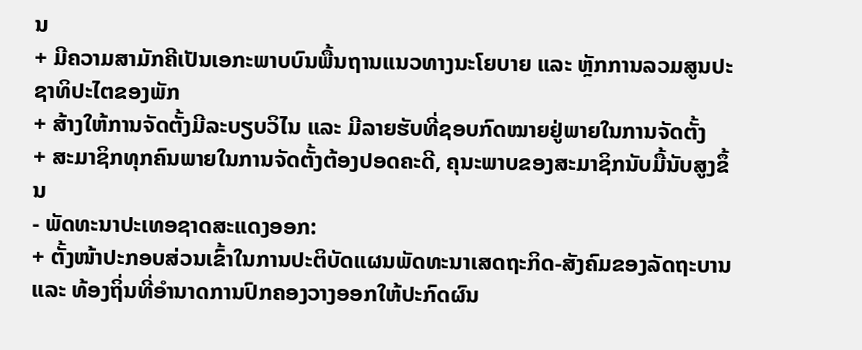ນ
+ ມີຄວາມສາມັກຄີເປັນເອກະພາບບົນພື້ນຖານແນວທາງນະໂຍບາຍ ແລະ ຫຼັກການລວມສູນປະຊາທິປະໄຕຂອງພັກ
+ ສ້າງໃຫ້ການຈັດຕັ້ງມີລະບຽບວິໄນ ແລະ ມີລາຍຮັບທີ່ຊອບກົດໝາຍຢູ່ພາຍໃນການຈັດຕັ້ງ
+ ສະມາຊິກທຸກຄົນພາຍໃນການຈັດຕັ້ງຕ້ອງປອດຄະດີ, ຄຸນະພາບຂອງສະມາຊິກນັບມື້ນັບສູງຂຶ້ນ
- ພັດທະນາປະເທອຊາດສະແດງອອກ:
+ ຕັ້ງໜ້າປະກອບສ່ວນເຂົ້າໃນການປະຕິບັດແຜນພັດທະນາເສດຖະກິດ-ສັງຄົມຂອງລັດຖະບານ ແລະ ທ້ອງຖິ່ນທີ່ອໍານາດການປົກຄອງວາງອອກໃຫ້ປະກົດຜົນ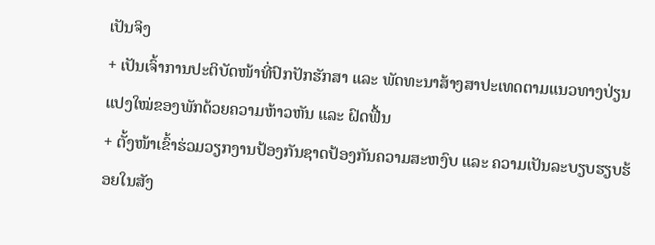ເປັນຈິງ
+ ເປັນເຈົ້າການປະຕິບັດໜ້າທີ່ປົກປັກຮັກສາ ແລະ ພັດທະນາສ້າງສາປະເທດຕາມແນວທາງປ່ຽນແປງໃໝ່ຂອງພັກດ້ວຍຄວາມຫ້າວຫັນ ແລະ ຝົດຟື້ນ
+ ຕັ້ງໜ້າເຂົ້າຮ່ວມວຽກງານປ້ອງກັນຊາດປ້ອງກັນຄວາມສະຫງົບ ແລະ ຄວາມເປັນລະບຽບຮຽບຮ້ອຍໃນສັງ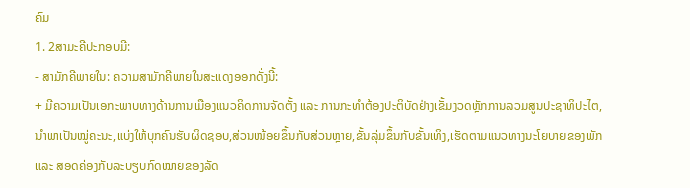ຄົມ
1. 2ສາມະຄີປະກອບມີ:
- ສາມັກຄີພາຍໃນ: ຄວາມສາມັກຄີພາຍໃນສະແດງອອກດັ່ງນີ້:
+ ມີຄວາມເປັນເອກະພາບທາງດ້ານການເມືອງແນວຄິດການຈັດຕັ້ງ ແລະ ການກະທໍາຕ້ອງປະຕິບັດຢ່າງເຂັ້ມງວດຫຼັກການລວມສູນປະຊາທິປະໄຕ,ນໍາພາເປັນໝູ່ຄະນະ,ແບ່ງໃຫ້ບຸກຄົນຮັບຜິດຊອບ,ສ່ວນໜ້ອຍຂຶ້ນກັບສ່ວນຫຼາຍ,ຂັ້ນລຸ່ມຂຶ້ນກັບຂັ້ນເທິງ,ເຮັດຕາມແນວທາງນະໂຍບາຍຂອງພັກ ແລະ ສອດຄ່ອງກັບລະບຽບກົດໝາຍຂອງລັດ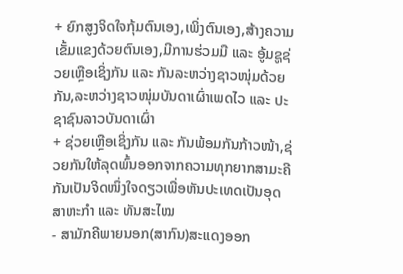+ ຍົກສູງຈິດໃຈກຸ້ມຕົນເອງ,ເພິ່ງຕົນເອງ,ສ້າງຄວາມເຂັ້ມແຂງດ້ວຍຕົນເອງ,ມີການຮ່ວມມື ແລະ ອູ້ມຊູຊ່ວຍເຫຼືອເຊິ່ງກັນ ແລະ ກັນລະຫວ່າງຊາວໜຸ່ມດ້ວຍກັນ,ລະຫວ່າງຊາວໜຸ່ມບັນດາເຜົ່າເພດໄວ ແລະ ປະຊາຊົນລາວບັນດາເຜົ່າ
+ ຊ່ວຍເຫຼືອເຊິ່ງກັນ ແລະ ກັນພ້ອມກັນກ້າວໜ້າ,ຊ່ວຍກັນໃຫ້ລຸດພົ້ນອອກຈາກຄວາມທຸກຍາກສາມະຄີກັນເປັນຈິດໜຶ່ງໃຈດຽວເພື່ອຫັນປະເທດເປັນອຸດສາຫະກໍາ ແລະ ທັນສະໄໝ
- ສາມັກຄີພາຍນອກ(ສາກົນ)ສະແດງອອກ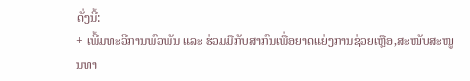ດັ່ງນີ້:
+ ເພີ້ມທະວີການພົວພັນ ແລະ ຮ່ວມມືກັບສາກົນເພື່ອຍາດແຍ່ງການຊ່ວຍເຫຼືອ,ສະໜັບສະໜູນທາ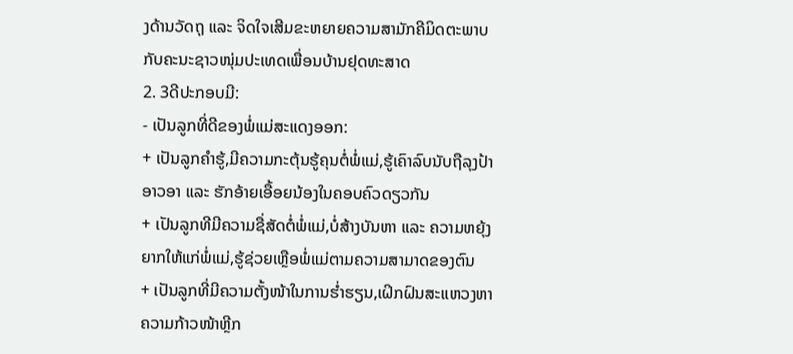ງດ້ານວັດຖຸ ແລະ ຈິດໃຈເສີມຂະຫຍາຍຄວາມສາມັກຄີມິດຕະພາບກັບຄະນະຊາວໜຸ່ມປະເທດເພື່ອນບ້ານຢຸດທະສາດ
2. 3ດີປະກອບມີ:
- ເປັນລູກທີ່ດີຂອງພໍ່ແມ່ສະແດງອອກ:
+ ເປັນລູກຄໍາຮູ້,ມີຄວາມກະຕຸ້ນຮູ້ຄຸນຕໍ່ພໍ່ແມ່,ຮູ້ເຄົາລົບນັບຖືລຸງປ້າອາວອາ ແລະ ຮັກອ້າຍເອື້ອຍນ້ອງໃນຄອບຄົວດຽວກັນ
+ ເປັນລູກທີມີຄວາມຊື່ສັດຕໍ່ພໍ່ແມ່,ບໍ່ສ້າງບັນຫາ ແລະ ຄວາມຫຍຸ້ງຍາກໃຫ້ແກ່ພໍ່ແມ່,ຮູ້ຊ່ວຍເຫຼືອພໍ່ແມ່ຕາມຄວາມສາມາດຂອງຕົນ
+ ເປັນລູກທີ່ມີຄວາມຕັ້ງໜ້າໃນການຮໍ່າຮຽນ,ເຝິກຝົນສະແຫວງຫາຄວາມກ້າວໜ້າຫຼີກ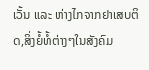ເວັ້ນ ແລະ ຫ່າງໄກຈາກຢາເສບຕິດ,ສິ່ງຍໍ້ທໍ້ຕ່າງໆໃນສັງຄົມ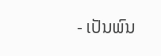- ເປັນພົນ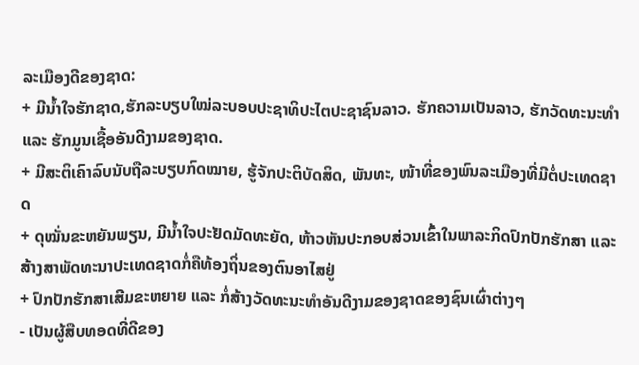ລະເມືອງດີຂອງຊາດ:
+ ມີນໍ້າໃຈຮັກຊາດ,ຮັກລະບຽບໃໝ່ລະບອບປະຊາທິປະໄຕປະຊາຊົນລາວ. ຮັກຄວາມເປັນລາວ, ຮັກວັດທະນະທຳ ແລະ ຮັກມູນເຊື້ອອັນດີງາມຂອງຊາດ.
+ ມີສະຕິເຄົາລົບນັບຖືລະບຽບກົດໝາຍ, ຮູ້ຈັກປະຕິບັດສິດ, ພັນທະ, ໜ້າທີ່ຂອງພົນລະເມືອງທີ່ມີຕໍ່ປະເທດຊາດ
+ ດຸໝັ່ນຂະຫຍັນພຽນ, ມີນໍ້າໃຈປະຢັດມັດທະຍັດ, ຫ້າວຫັນປະກອບສ່ວນເຂົ້າໃນພາລະກິດປົກປັກຮັກສາ ແລະ ສ້າງສາພັດທະນາປະເທດຊາດກໍ່ຄືທ້ອງຖິ່ນຂອງຕົນອາໄສຢູ່
+ ປົກປັກຮັກສາເສີມຂະຫຍາຍ ແລະ ກໍ່ສ້າງວັດທະນະທໍາອັນດີງາມຂອງຊາດຂອງຊົນເຜົ່າຕ່າງໆ
- ເປັນຜູ້ສືບທອດທີ່ດີຂອງ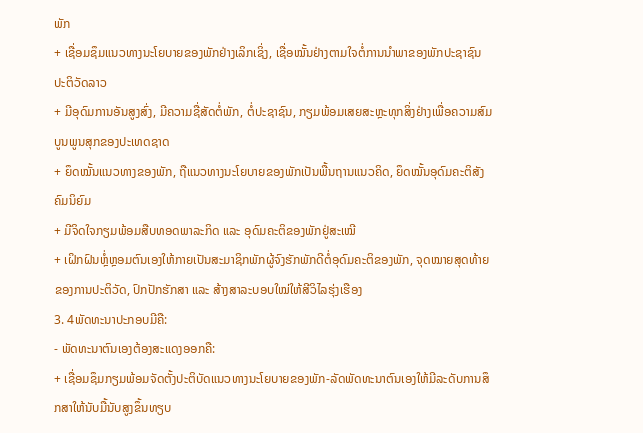ພັກ
+ ເຊື່ອມຊຶມແນວທາງນະໂຍບາຍຂອງພັກຢ່າງເລິກເຊິ່ງ, ເຊື່ອໝັ້ນຢ່າງຕາມໃຈຕໍ່ການນຳພາຂອງພັກປະຊາຊົນປະຕິວັດລາວ
+ ມີອຸດົມການອັນສູງສົ່ງ, ມີຄວາມຊື່ສັດຕໍ່ພັກ, ຕໍ່ປະຊາຊົນ, ກຽມພ້ອມເສຍສະຫຼະທຸກສິ່ງຢ່າງເພື່ອຄວາມສົມບູນພູນສຸກຂອງປະເທດຊາດ
+ ຍຶດໝັ້ນແນວທາງຂອງພັກ, ຖືແນວທາງນະໂຍບາຍຂອງພັກເປັນພື້ນຖານແນວຄິດ, ຍຶດໝັ້ນອຸດົມຄະຕິສັງຄົມນິຍົມ
+ ມີຈິດໃຈກຽມພ້ອມສືບທອດພາລະກິດ ແລະ ອຸດົມຄະຕິຂອງພັກຢູ່ສະເໝີ
+ ເຝິກຝົນຫຼໍ່ຫຼອມຕົນເອງໃຫ້ກາຍເປັນສະມາຊິກພັກຜູ້ຈົງຮັກພັກດີຕໍ່ອຸດົມຄະຕິຂອງພັກ, ຈຸດໝາຍສຸດທ້າຍຂອງການປະຕິວັດ, ປົກປັກຮັກສາ ແລະ ສ້າງສາລະບອບໃໝ່ໃຫ້ສີວິໄລຮຸ່ງເຮືອງ
3. 4ພັດທະນາປະກອບມີຄື:
- ພັດທະນາຕົນເອງຕ້ອງສະແດງອອກຄື:
+ ເຊື່ອມຊຶມກຽມພ້ອມຈັດຕັ້ງປະຕິບັດແນວທາງນະໂຍບາຍຂອງພັກ-ລັດພັດທະນາຕົນເອງໃຫ້ມີລະດັບການສຶກສາໃຫ້ນັບມື້ນັບສູງຂຶ້ນທຽບ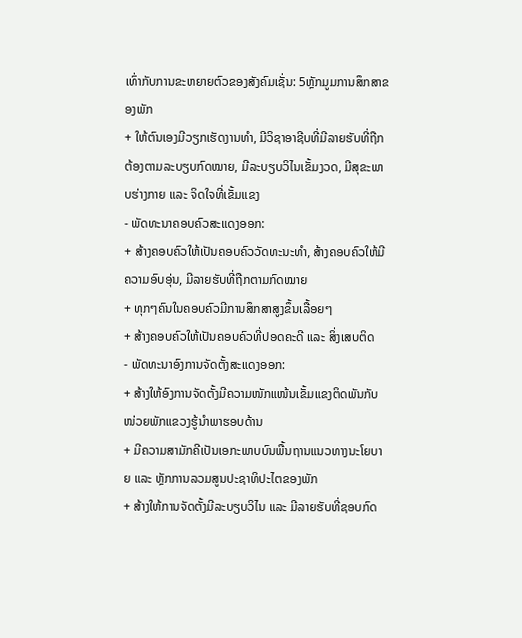ເທົ່າກັບການຂະຫຍາຍຕົວຂອງສັງຄົມເຊັ່ນ: 5ຫຼັກມູມການສຶກສາຂອງພັກ
+ ໃຫ້ຕົນເອງມີວຽກເຮັດງານທໍາ, ມີວິຊາອາຊີບທີ່ມີລາຍຮັບທີ່ຖືກຕ້ອງຕາມລະບຽບກົດໝາຍ, ມີລະບຽບວິໄນເຂັ້ມງວດ, ມີສຸຂະພາບຮ່າງກາຍ ແລະ ຈິດໃຈທີ່ເຂັ້ມແຂງ
- ພັດທະນາຄອບຄົວສະແດງອອກ:
+ ສ້າງຄອບຄົວໃຫ້ເປັນຄອບຄົວວັດທະນະທໍາ, ສ້າງຄອບຄົວໃຫ້ມີຄວາມອົບອຸ່ນ, ມີລາຍຮັບທີ່ຖືກຕາມກົດໝາຍ
+ ທຸກໆຄົນໃນຄອບຄົວມີການສຶກສາສູງຂຶ້ນເລື້ອຍໆ
+ ສ້າງຄອບຄົວໃຫ້ເປັນຄອບຄົວທີ່ປອດຄະດີ ແລະ ສິ່ງເສບຕິດ
- ພັດທະນາອົງການຈັດຕັ້ງສະແດງອອກ:
+ ສ້າງໃຫ້ອົງການຈັດຕັ້ງມີຄວາມໜັກແໜ້ນເຂັ້ມແຂງຕິດພັນກັບໜ່ວຍພັກແຂວງຮູ້ນໍາພາຮອບດ້ານ
+ ມີຄວາມສາມັກຄີເປັນເອກະພາບບົນພື້ນຖານແນວທາງນະໂຍບາຍ ແລະ ຫຼັກການລວມສູນປະຊາທິປະໄຕຂອງພັກ
+ ສ້າງໃຫ້ການຈັດຕັ້ງມີລະບຽບວິໄນ ແລະ ມີລາຍຮັບທີ່ຊອບກົດ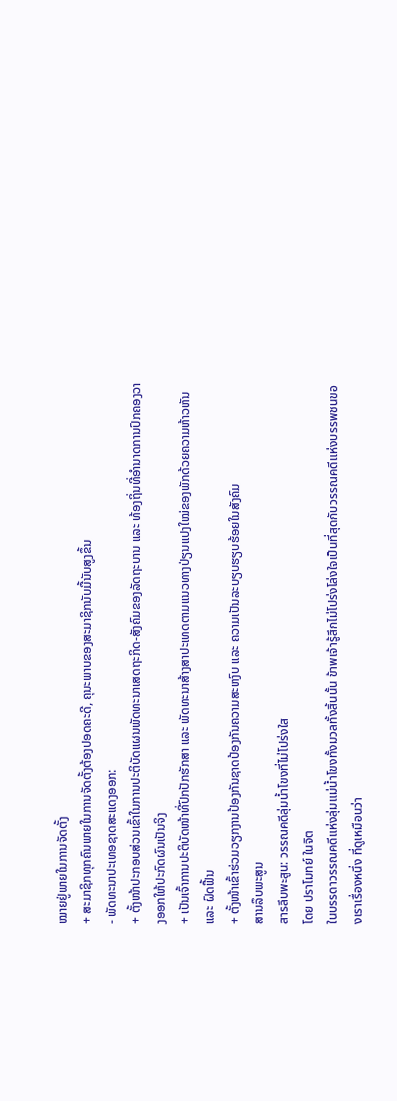ໝາຍຢູ່ພາຍໃນການຈັດຕັ້ງ
+ ສະມາຊິກທຸກຄົນພາຍໃນການຈັດຕັ້ງຕ້ອງປອດຄະດີ, ຄຸນະພາບຂອງສະມາຊິກນັບມື້ນັບສູງຂຶ້ນ
- ພັດທະນາປະເທອຊາດສະແດງອອກ:
+ ຕັ້ງໜ້າປະກອບສ່ວນເຂົ້າໃນການປະຕິບັດແຜນພັດທະນາເສດຖະກິດ-ສັງຄົມຂອງລັດຖະບານ ແລະ ທ້ອງຖິ່ນທີ່ອໍານາດການປົກຄອງວາງອອກໃຫ້ປະກົດຜົນເປັນຈິງ
+ ເປັນເຈົ້າການປະຕິບັດໜ້າທີ່ປົກປັກຮັກສາ ແລະ ພັດທະນາສ້າງສາປະເທດຕາມແນວທາງປ່ຽນແປງໃໝ່ຂອງພັກດ້ວຍຄວາມຫ້າວຫັນ ແລະ ຝົດຟື້ນ
+ ຕັ້ງໜ້າເຂົ້າຮ່ວມວຽກງານປ້ອງກັນຊາດປ້ອງກັນຄວາມສະຫງົບ ແລະ ຄວາມເປັນລະບຽບຮຽບຮ້ອຍໃນສັງຄົມ
ສານລຶບພະສູນ
สารลึบพะสูน: วรรณคดีลุ่มน้ำโขงที่ไม่โปร่งใส
โดย ปราโมทย์ ในจิต
ในบรรดาวรรณคดีแห่งลุ่มแม่น้ำโขงทั้งมวลทั้งสิ้นนั้น ข้าพเจ้ารู้สึกไม่โปร่งโล่งใจเป็นที่สุดกับวรรณคดีแห่งบรรพชนของเราเรื่องหนึ่ง ที่ดูเหมือนว่า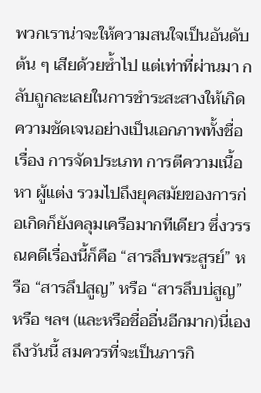พวกเราน่าจะให้ความสนใจเป็นอันดับต้น ๆ เสียด้วยซ้ำไป แต่เท่าที่ผ่านมา กลับถูกละเลยในการชำระสะสางให้เกิดความชัดเจนอย่างเป็นเอกภาพทั้งชื่อเรื่อง การจัดประเภท การตีความเนื้อหา ผู้แต่ง รวมไปถึงยุคสมัยของการก่อเกิดก็ยังคลุมเครือมากทีเดียว ซึ่งวรรณคดีเรื่องนี้ก็คือ “สารลึบพระสูรย์” หรือ “สารลึปสูญ” หรือ “สารลึบบ่สูญ”หรือ ฯลฯ (และหรือชื่ออื่นอีกมาก)นี่เอง ถึงวันนี้ สมควรที่จะเป็นภารกิ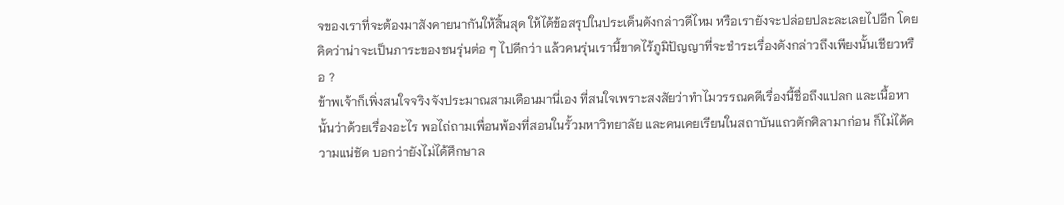จของเราที่จะต้องมาสังคายนากันให้สิ้นสุด ให้ได้ข้อสรุปในประเด็นดังกล่าวดีไหม หรือเรายังจะปล่อยปละละเลยไปอีก โดยคิดว่าน่าจะเป็นภาระของชนรุ่นต่อ ๆ ไปดีกว่า แล้วคนรุ่นเรานี้ขาดไร้ภูมิปัญญาที่จะชำระเรื่องดังกล่าวถึงเพียงนั้นเชียวหรือ ?
ข้าพเจ้าก็เพิ่งสนใจจริงจังประมาณสามเดือนมานี่เอง ที่สนใจเพราะสงสัยว่าทำไมวรรณคดีเรื่องนี้ชื่อถึงแปลก และเนื้อหานั้นว่าด้วยเรื่องอะไร พอไถ่ถามเพื่อนพ้องที่สอนในรั้วมหาวิทยาลัย และคนเคยเรียนในสถาบันแถวตักศิลามาก่อน ก็ไม่ได้ความแน่ชัด บอกว่ายังไม่ได้ศึกษาล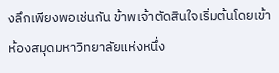งลึกเพียงพอเช่นกัน ข้าพเจ้าตัดสินใจเริ่มต้นโดยเข้าห้องสมุดมหาวิทยาลัยแห่งหนึ่ง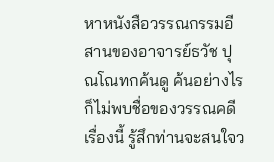หาหนังสือวรรณกรรมอีสานของอาจารย์ธวัช ปุณโณทกค้นดู ค้นอย่างไรก็ไม่พบชื่อของวรรณคดีเรื่องนี้ รู้สึกท่านจะสนใจว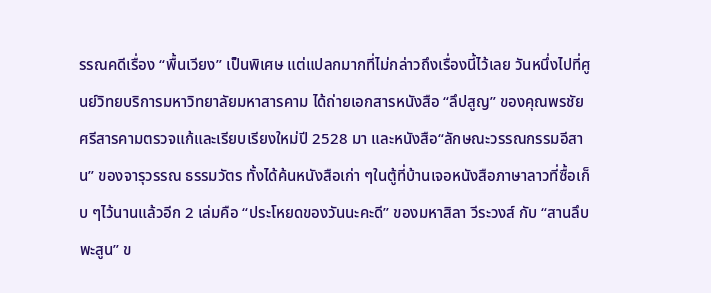รรณคดีเรื่อง “พื้นเวียง” เป็นพิเศษ แต่แปลกมากที่ไม่กล่าวถึงเรื่องนี้ไว้เลย วันหนึ่งไปที่ศูนย์วิทยบริการมหาวิทยาลัยมหาสารคาม ได้ถ่ายเอกสารหนังสือ “ลึปสูญ” ของคุณพรชัย ศรีสารคามตรวจแก้และเรียบเรียงใหม่ปี 2528 มา และหนังสือ“ลักษณะวรรณกรรมอีสาน” ของจารุวรรณ ธรรมวัตร ทั้งได้ค้นหนังสือเก่า ๆในตู้ที่บ้านเจอหนังสือภาษาลาวที่ซื้อเก็บ ๆไว้นานแล้วอีก 2 เล่มคือ “ประโหยดของวันนะคะดี” ของมหาสิลา วีระวงส์ กับ “สานลึบพะสูน” ข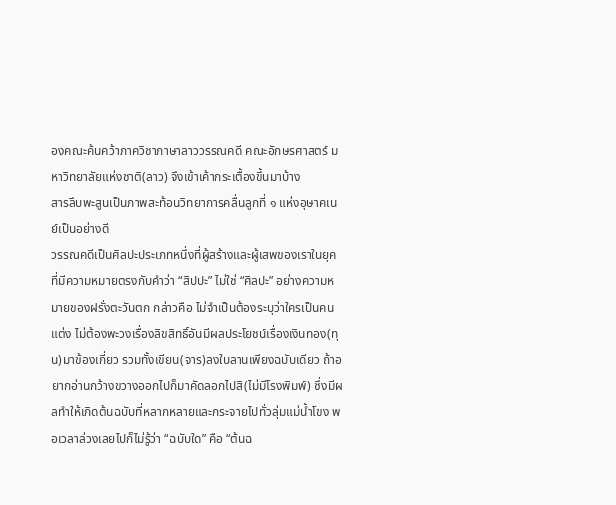องคณะค้นคว้าภาควิชาภาษาลาววรรณคดี คณะอักษรศาสตร์ มหาวิทยาลัยแห่งชาติ(ลาว) จึงเข้าเค้ากระเตื้องขึ้นมาบ้าง
สารลึบพะสูนเป็นภาพสะท้อนวิทยาการคลื่นลูกที่ ๑ แห่งอุษาคเนย์เป็นอย่างดี
วรรณคดีเป็นศิลปะประเภทหนึ่งที่ผู้สร้างและผู้เสพของเราในยุคที่มีความหมายตรงกับคำว่า “สิปปะ” ไม่ใช่ “ศิลปะ” อย่างความหมายของฝรั่งตะวันตก กล่าวคือ ไม่จำเป็นต้องระบุว่าใครเป็นคนแต่ง ไม่ต้องพะวงเรื่องลิขสิทธิ์อันมีผลประโยชน์เรื่องเงินทอง(ทุน)มาข้องเกี่ยว รวมทั้งเขียน(จาร)ลงใบลานเพียงฉบับเดียว ถ้าอยากอ่านกว้างขวางออกไปก็มาคัดลอกไปสิ(ไม่มีโรงพิมพ์) ซึ่งมีผลทำให้เกิดต้นฉบับที่หลากหลายและกระจายไปทั่วลุ่มแม่น้ำโขง พอเวลาล่วงเลยไปก็ไม่รู้ว่า “ฉบับใด” คือ “ต้นฉ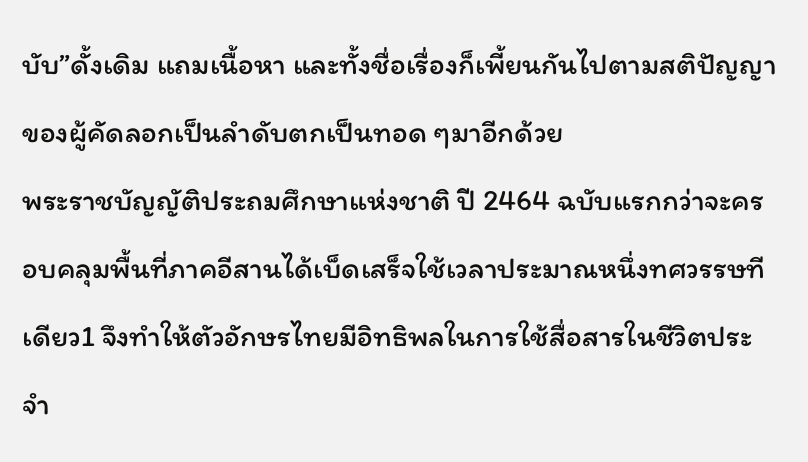บับ”ดั้งเดิม แถมเนื้อหา และทั้งชื่อเรื่องก็เพี้ยนกันไปตามสติปัญญาของผู้คัดลอกเป็นลำดับตกเป็นทอด ๆมาอีกด้วย
พระราชบัญญัติประถมศึกษาแห่งชาติ ปี 2464 ฉบับแรกกว่าจะครอบคลุมพื้นที่ภาคอีสานได้เบ็ดเสร็จใช้เวลาประมาณหนึ่งทศวรรษทีเดียว1 จึงทำให้ตัวอักษรไทยมีอิทธิพลในการใช้สื่อสารในชีวิตประจำ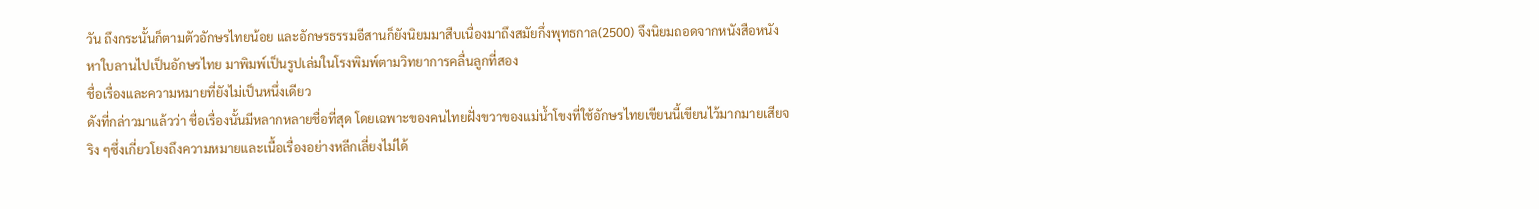วัน ถึงกระนั้นก็ตามตัวอักษรไทยน้อย และอักษรธรรมอีสานก็ยังนิยมมาสืบเนื่องมาถึงสมัยกึ่งพุทธกาล(2500) จึงนิยมถอดจากหนังสือหนังหาใบลานไปเป็นอักษรไทย มาพิมพ์เป็นรูปเล่มในโรงพิมพ์ตามวิทยาการคลื่นลูกที่สอง
ชื่อเรื่องและความหมายที่ยังไม่เป็นหนึ่งเดียว
ดังที่กล่าวมาแล้วว่า ชื่อเรื่องนั้นมีหลากหลายชื่อที่สุด โดยเฉพาะของคนไทยฝั่งขวาของแม่น้ำโขงที่ใช้อักษรไทยเขียนนี้เขียนไว้มากมายเสียจริง ๆซึ่งเกี่ยวโยงถึงความหมายและเนื้อเรื่องอย่างหลีกเลี่ยงไม่ได้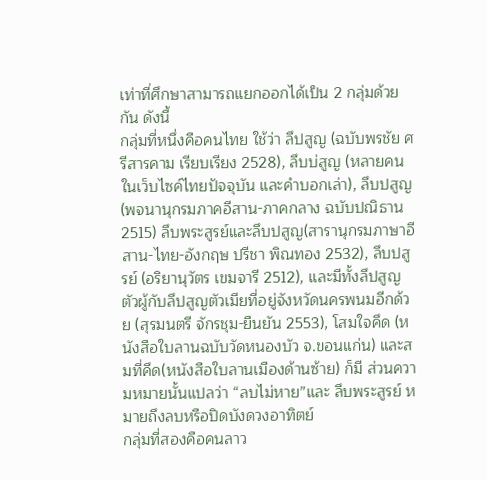เท่าที่ศึกษาสามารถแยกออกได้เป็น 2 กลุ่มด้วยกัน ดังนี้
กลุ่มที่หนึ่งคือคนไทย ใช้ว่า ลึปสูญ (ฉบับพรชัย ศรีสารคาม เรียบเรียง 2528), ลึบบ่สูญ (หลายคนในเว็บไซค์ไทยปัจจุบัน และคำบอกเล่า), ลึบปสูญ(พจนานุกรมภาคอีสาน-ภาคกลาง ฉบับปณิธาน 2515) ลึบพระสูรย์และลึบปสูญ(สารานุกรมภาษาอีสาน-ไทย-อังกฤษ ปรีชา พิณทอง 2532), ลึบปสูรย์ (อริยานุวัตร เขมจารี 2512), และมีทั้งลึปสูญตัวผู้กับลึปสูญตัวเมียที่อยู่จังหวัดนครพนมอีกด้วย (สุรมนตรี จักรชุม-ยืนยัน 2553), โสมใจคึด (หนังสือใบลานฉบับวัดหนองบัว จ.ขอนแก่น) และสมที่คึด(หนังสือใบลานเมืองด้านซ้าย) ก็มี ส่วนความหมายนั้นแปลว่า “ลบไม่หาย”และ ลึบพระสูรย์ หมายถึงลบหรือปิดบังดวงอาทิตย์
กลุ่มที่สองคือคนลาว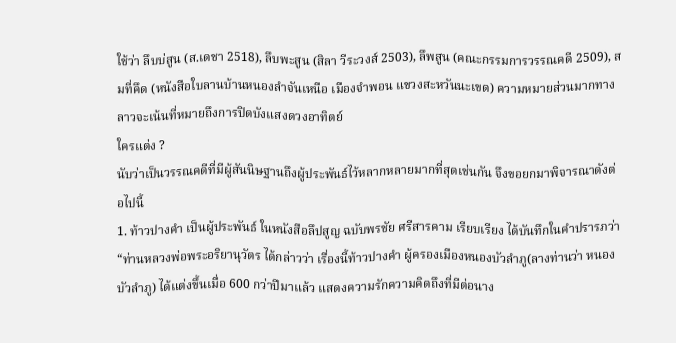ใช้ว่า ลึบบ่สูน (ส.เดชา 2518), ลึบพะสูน (สิลา วีระวงส์ 2503), ลึพสูน (คณะกรรมการวรรณคดี 2509), สมที่คึด (หนังสือใบลานบ้านหนองลำจันเหนือ เมืองจำพอน แขวงสะหวันนะเขด) ความหมายส่วนมากทางลาวจะเน้นที่หมายถึงการปิดบังแสงดวงอาทิตย์
ใครแต่ง ?
นับว่าเป็นวรรณคดีที่มีผู้สันนิษฐานถึงผู้ประพันธ์ไว้หลากหลายมากที่สุดเช่นกัน จึงขอยกมาพิจารณาดังต่อไปนี้
1. ท้าวปางคำ เป็นผู้ประพันธ์ ในหนังสือลึปสูญ ฉบับพรชัย ศรีสารคาม เรียบเรียง ได้บันทึกในคำปรารภว่า “ท่านหลวงพ่อพระอริยานุวัตร ได้กล่าวว่า เรื่องนี้ท้าวปางคำ ผู้ครองเมืองหนองบัวลำภู(ลางท่านว่า หนองบัวลำภู) ได้แต่งขึ้นเมื่อ 600 กว่าปีมาแล้ว แสดงความรักความคิดถึงที่มีต่อนาง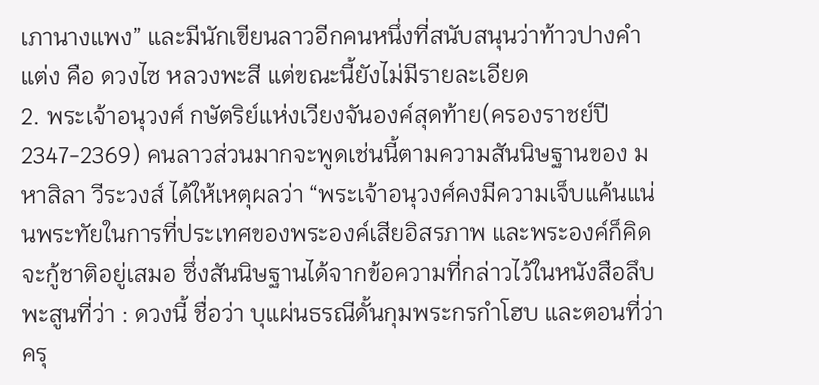เภานางแพง” และมีนักเขียนลาวอีกคนหนึ่งที่สนับสนุนว่าท้าวปางคำแต่ง คือ ดวงไซ หลวงพะสี แต่ขณะนี้ยังไม่มีรายละเอียด
2. พระเจ้าอนุวงศ์ กษัตริย์แห่งเวียงจันองค์สุดท้าย(ครองราชย์ปี 2347-2369) คนลาวส่วนมากจะพูดเช่นนี้ตามความสันนิษฐานของ มหาสิลา วีระวงส์ ได้ให้เหตุผลว่า “พระเจ้าอนุวงศ์คงมีความเจ็บแค้นแน่นพระทัยในการที่ประเทศของพระองค์เสียอิสรภาพ และพระองค์ก็คิดจะกู้ชาติอยู่เสมอ ซึ่งสันนิษฐานได้จากข้อความที่กล่าวไว้ในหนังสือลึบพะสูนที่ว่า : ดวงนี้ ชื่อว่า บุแผ่นธรณีดั้นกุมพระกรกำโฮบ และตอนที่ว่า ครุ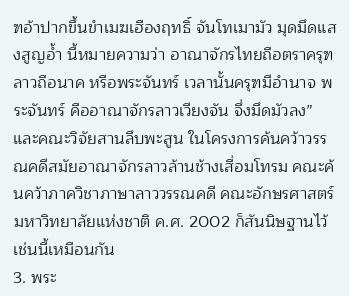ฑอ้าปากขึ้นขำเมฆเฮืองฤทธิ์ จันโทเมามัว มุดมึดแสงสูญอ้ำ นี้หมายความว่า อาณาจักรไทยถือตราครุฑ ลาวถือนาค หรือพระจันทร์ เวลานั้นครุฑมีอำนาจ พระจันทร์ คืออาณาจักรลาวเวียงจัน จึ่งมึดมัวลง” และคณะวิจัยสานลึบพะสูน ในโครงการค้นคว้าวรรณคดีสมัยอาณาจักรลาวล้านช้างเสื่อมโทรม คณะค้นคว้าภาควิชาภาษาลาววรรณคดี คณะอักษรศาสตร์ มหาวิทยาลัยแห่งชาติ ค.ศ. 2002 ก็สันนิษฐานไว้เช่นนี้เหมือนกัน
3. พระ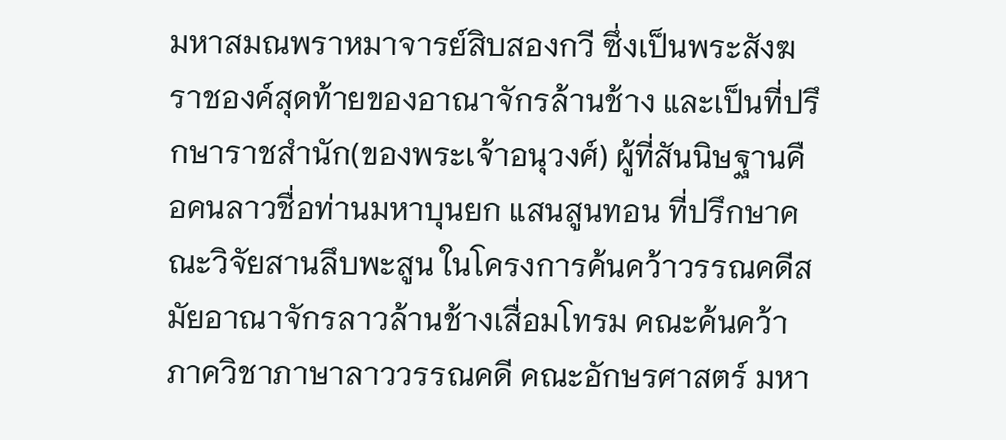มหาสมณพราหมาจารย์สิบสองกวี ซึ่งเป็นพระสังฆราชองค์สุดท้ายของอาณาจักรล้านช้าง และเป็นที่ปรึกษาราชสำนัก(ของพระเจ้าอนุวงศ์) ผู้ที่สันนิษฐานคือคนลาวชื่อท่านมหาบุนยก แสนสูนทอน ที่ปรึกษาคณะวิจัยสานลึบพะสูน ในโครงการค้นคว้าวรรณคดีสมัยอาณาจักรลาวล้านช้างเสื่อมโทรม คณะค้นคว้าภาควิชาภาษาลาววรรณคดี คณะอักษรศาสตร์ มหา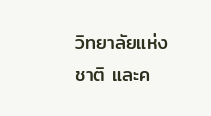วิทยาลัยแห่งชาติ และค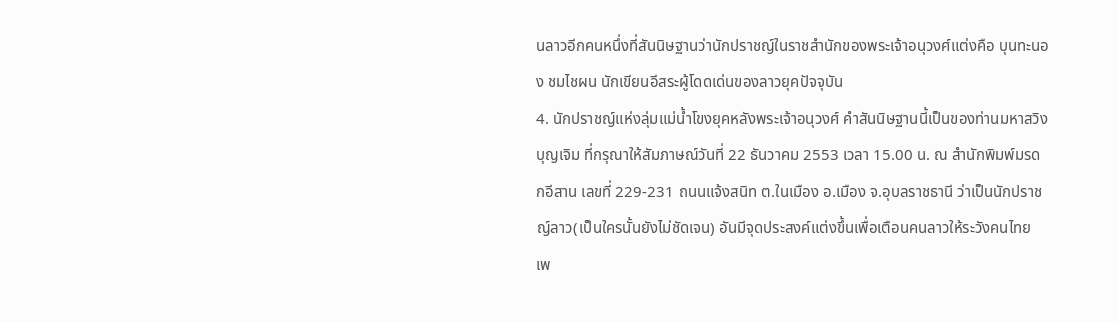นลาวอีกคนหนึ่งที่สันนิษฐานว่านักปราชญ์ในราชสำนักของพระเจ้าอนุวงศ์แต่งคือ บุนทะนอง ชมไชผน นักเขียนอีสระผู้โดดเด่นของลาวยุคปัจจุบัน
4. นักปราชญ์แห่งลุ่มแม่น้ำโขงยุคหลังพระเจ้าอนุวงศ์ คำสันนิษฐานนี้เป็นของท่านมหาสวิง บุญเจิม ที่กรุณาให้สัมภาษณ์วันที่ 22 ธันวาคม 2553 เวลา 15.00 น. ณ สำนักพิมพ์มรดกอีสาน เลขที่ 229-231 ถนนแจ้งสนิท ต.ในเมือง อ.เมือง จ.อุบลราชธานี ว่าเป็นนักปราชญ์ลาว(เป็นใครนั้นยังไม่ชัดเจน) อันมีจุดประสงค์แต่งขึ้นเพื่อเตือนคนลาวให้ระวังคนไทย เพ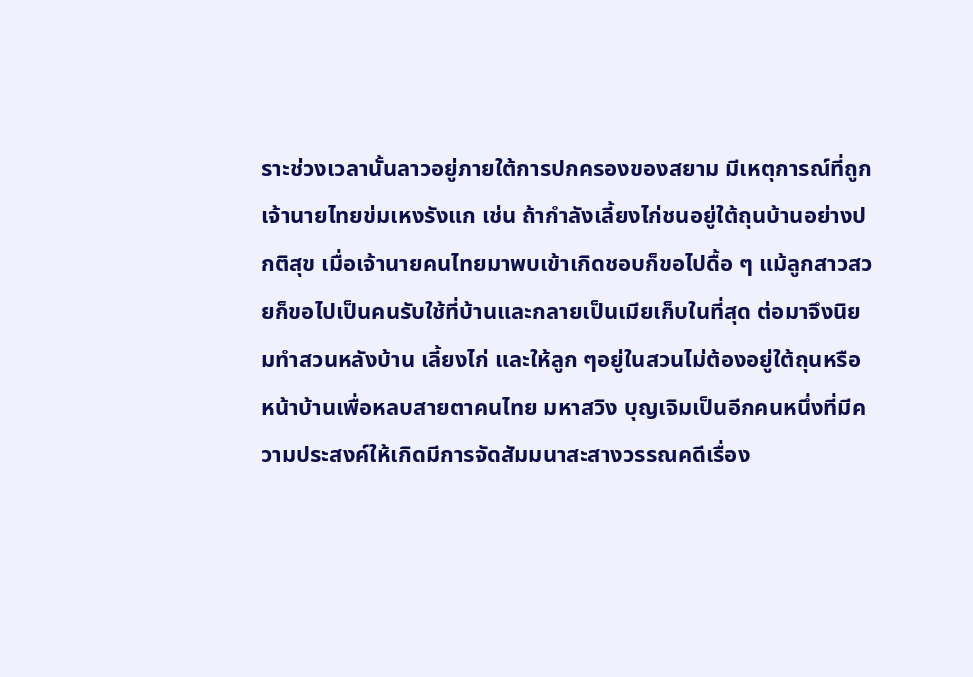ราะช่วงเวลานั้นลาวอยู่ภายใต้การปกครองของสยาม มีเหตุการณ์ที่ถูกเจ้านายไทยข่มเหงรังแก เช่น ถ้ากำลังเลี้ยงไก่ชนอยู่ใต้ถุนบ้านอย่างปกติสุข เมื่อเจ้านายคนไทยมาพบเข้าเกิดชอบก็ขอไปดื้อ ๆ แม้ลูกสาวสวยก็ขอไปเป็นคนรับใช้ที่บ้านและกลายเป็นเมียเก็บในที่สุด ต่อมาจึงนิยมทำสวนหลังบ้าน เลี้ยงไก่ และให้ลูก ๆอยู่ในสวนไม่ต้องอยู่ใต้ถุนหรือหน้าบ้านเพื่อหลบสายตาคนไทย มหาสวิง บุญเจิมเป็นอีกคนหนึ่งที่มีความประสงค์ให้เกิดมีการจัดสัมมนาสะสางวรรณคดีเรื่อง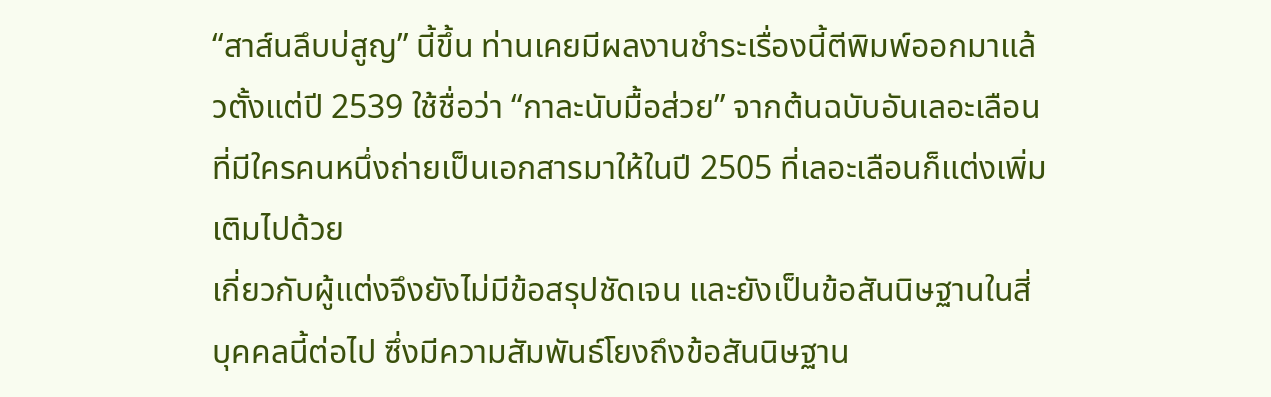“สาส์นลึบบ่สูญ” นี้ขึ้น ท่านเคยมีผลงานชำระเรื่องนี้ตีพิมพ์ออกมาแล้วตั้งแต่ปี 2539 ใช้ชื่อว่า “กาละนับมื้อส่วย” จากต้นฉบับอันเลอะเลือนที่มีใครคนหนึ่งถ่ายเป็นเอกสารมาให้ในปี 2505 ที่เลอะเลือนก็แต่งเพิ่มเติมไปด้วย
เกี่ยวกับผู้แต่งจึงยังไม่มีข้อสรุปชัดเจน และยังเป็นข้อสันนิษฐานในสี่บุคคลนี้ต่อไป ซึ่งมีความสัมพันธ์โยงถึงข้อสันนิษฐาน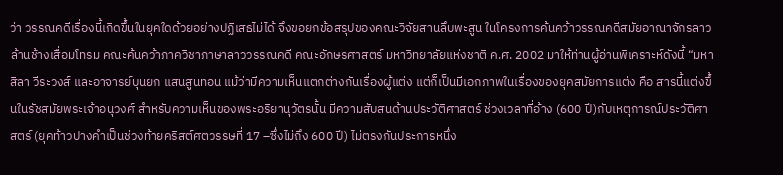ว่า วรรณคดีเรื่องนี้เกิดขึ้นในยุคใดด้วยอย่างปฏิเสธไม่ได้ จึงขอยกข้อสรุปของคณะวิจัยสานลึบพะสูน ในโครงการค้นคว้าวรรณคดีสมัยอาณาจักรลาวล้านช้างเสื่อมโทรม คณะค้นคว้าภาควิชาภาษาลาววรรณคดี คณะอักษรศาสตร์ มหาวิทยาลัยแห่งชาติ ค.ศ. 2002 มาให้ท่านผู้อ่านพิเคราะห์ดังนี้ “มหาสิลา วีระวงส์ และอาจารย์บุนยก แสนสูนทอน แม้ว่ามีความเห็นแตกต่างกันเรื่องผู้แต่ง แต่ก็เป็นมีเอกภาพในเรื่องของยุคสมัยการแต่ง คือ สารนี้แต่งขึ้นในรัชสมัยพระเจ้าอนุวงศ์ สำหรับความเห็นของพระอริยานุวัตรนั้น มีความสับสนด้านประวัติศาสตร์ ช่วงเวลาที่อ้าง (600 ปี)กับเหตุการณ์ประวัติศาสตร์ (ยุคท้าวปางคำเป็นช่วงท้ายคริสต์ศตวรรษที่ 17 –ซึ่งไม่ถึง 600 ปี) ไม่ตรงกันประการหนึ่ง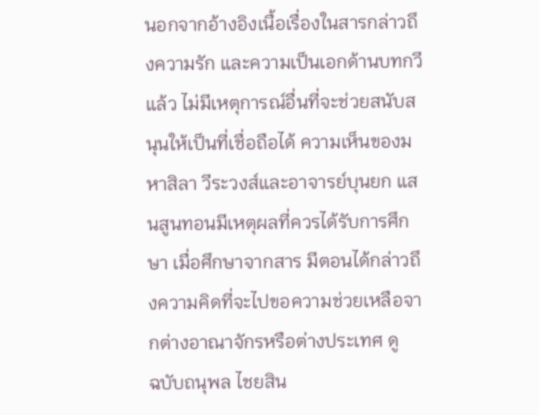นอกจากอ้างอิงเนื้อเรื่องในสารกล่าวถึงความรัก และความเป็นเอกด้านบทกวีแล้ว ไม่มีเหตุการณ์อื่นที่จะช่วยสนับสนุนให้เป็นที่เชื่อถือได้ ความเห็นของมหาสิลา วีระวงส์และอาจารย์บุนยก แสนสูนทอนมีเหตุผลที่ควรได้รับการศึกษา เมื่อศึกษาจากสาร มีตอนได้กล่าวถึงความคิดที่จะไปขอความช่วยเหลือจากต่างอาณาจักรหรือต่างประเทศ ดู
ฉบับถนุพล ไชยสิน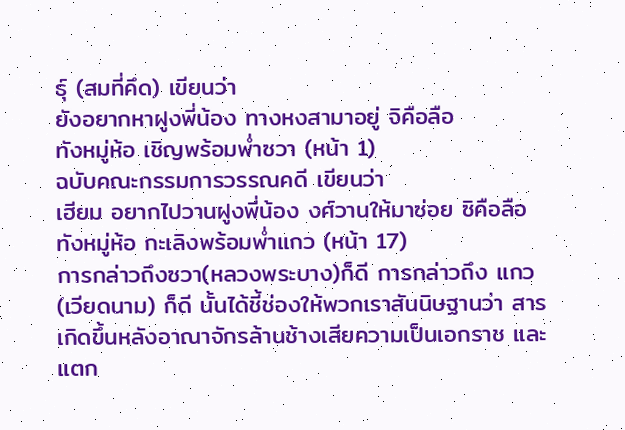ธุ์ (สมที่คึด) เขียนว่า
ยังอยากหาฝูงพี่น้อง ทางหงสามาอยู่ จิคือลือ
ทังหมู่ห้อ เชิญพร้อมพ่ำซวา (หน้า 1)
ฉบับคณะกรรมการวรรณคดี เขียนว่า
เฮียม อยากไปวานฝูงพี่น้อง งศ์วานให้มาซ่อย ซิคือลือ
ทังหมู่ห้อ กะเลิงพร้อมพ่ำแกว (หน้า 17)
การกล่าวถึงซวา(หลวงพระบาง)ก็ดี การกล่าวถึง แกว(เวียดนาม) ก็ดี นั้นได้ชี้ช่องให้พวกเราสันนิษฐานว่า สารเกิดขึ้นหลังอาณาจักรล้านช้างเสียความเป็นเอกราช และแตก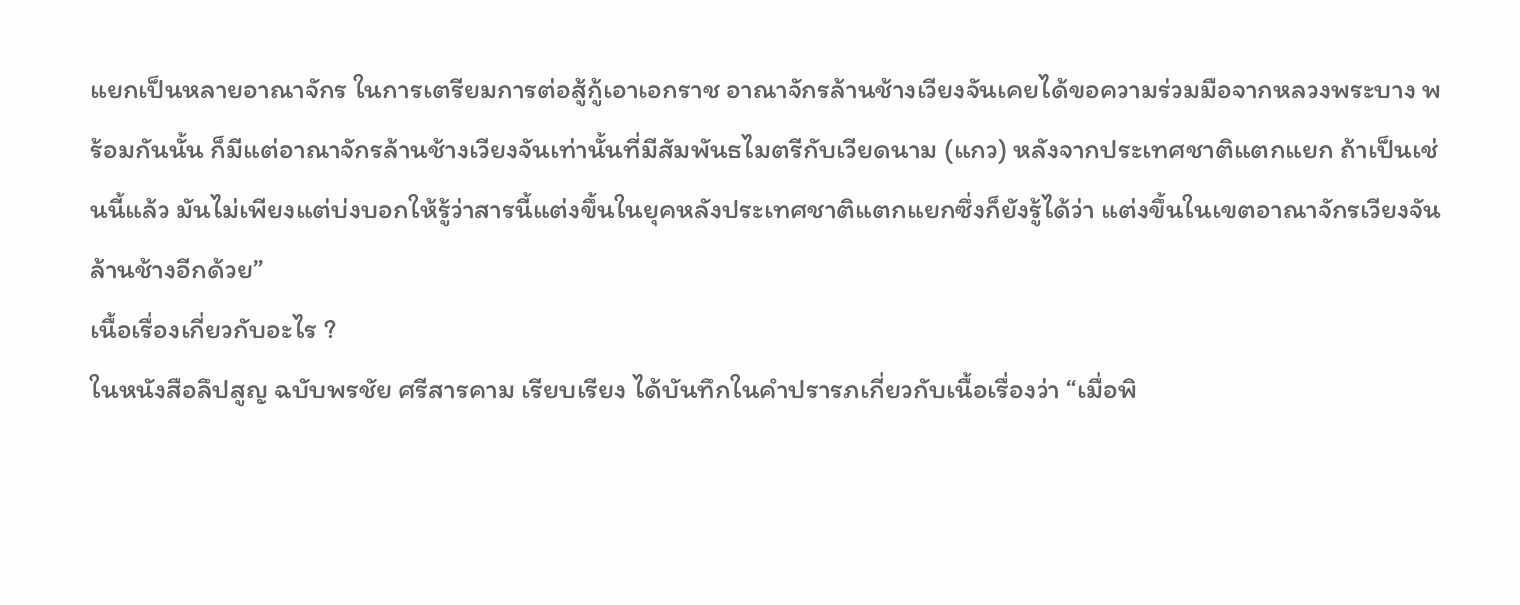แยกเป็นหลายอาณาจักร ในการเตรียมการต่อสู้กู้เอาเอกราช อาณาจักรล้านช้างเวียงจันเคยได้ขอความร่วมมือจากหลวงพระบาง พร้อมกันนั้น ก็มีแต่อาณาจักรล้านช้างเวียงจันเท่านั้นที่มีสัมพันธไมตรีกับเวียดนาม (แกว) หลังจากประเทศชาติแตกแยก ถ้าเป็นเช่นนี้แล้ว มันไม่เพียงแต่บ่งบอกให้รู้ว่าสารนี้แต่งขึ้นในยุคหลังประเทศชาติแตกแยกซึ่งก็ยังรู้ได้ว่า แต่งขึ้นในเขตอาณาจักรเวียงจันล้านช้างอีกด้วย”
เนื้อเรื่องเกี่ยวกับอะไร ?
ในหนังสือลึปสูญ ฉบับพรชัย ศรีสารคาม เรียบเรียง ได้บันทึกในคำปรารภเกี่ยวกับเนื้อเรื่องว่า “เมื่อพิ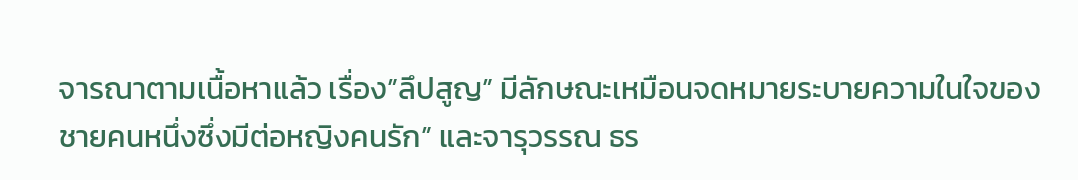จารณาตามเนื้อหาแล้ว เรื่อง”ลึปสูญ” มีลักษณะเหมือนจดหมายระบายความในใจของชายคนหนึ่งซึ่งมีต่อหญิงคนรัก” และจารุวรรณ ธร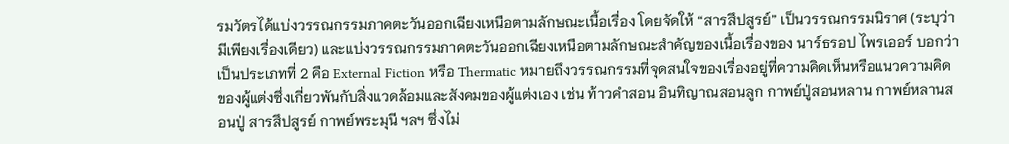รมวัตรได้แบ่งวรรณกรรมภาคตะวันออกเฉียงเหนือตามลักษณะเนื้อเรื่อง โดยจัดให้ “สารสึปสูรย์” เป็นวรรณกรรมนิราศ (ระบุว่ามีเพียงเรื่องเดียว) และแบ่งวรรณกรรมภาคตะวันออกเฉียงเหนือตามลักษณะสำคัญของเนื้อเรื่องของ นาร์ธรอป ไพรเออร์ บอกว่าเป็นประเภทที่ 2 คือ External Fiction หรือ Thermatic หมายถึงวรรณกรรมที่จุดสนใจของเรื่องอยู่ที่ความคิดเห็นหรือแนวความคิดของผู้แต่งซึ่งเกี่ยวพันกับสิ่งแวดล้อมและสังคมของผู้แต่งเอง เช่น ท้าวคำสอน อินทิญาณสอนลูก กาพย์ปู่สอนหลาน กาพย์หลานสอนปู่ สารสึปสูรย์ กาพย์พระมุนี ฯลฯ ซึ่งไม่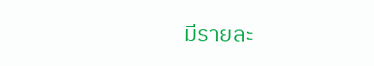มีรายละ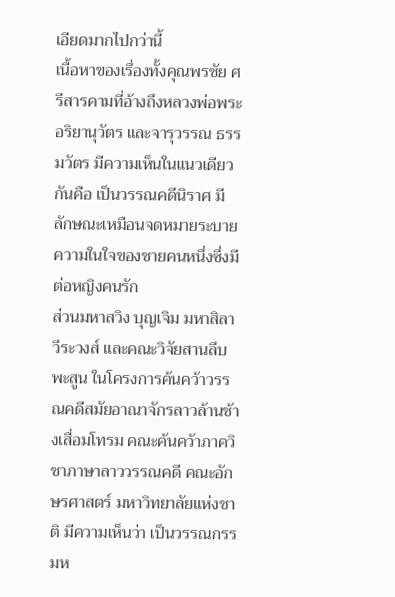เอียดมากไปกว่านี้
เนื้อหาของเรื่องทั้งคุณพรชัย ศรีสารคามที่อ้างถึงหลวงพ่อพระอริยานุวัตร และจารุวรรณ ธรรมวัตร มีความเห็นในแนวเดียวกันคือ เป็นวรรณคดีนิราศ มีลักษณะเหมือนจดหมายระบายความในใจของชายคนหนึ่งซึ่งมีต่อหญิงคนรัก
ส่วนมหาสวิง บุญเจิม มหาสิลา วีระวงส์ และคณะวิจัยสานลึบพะสูน ในโครงการค้นคว้าวรรณคดีสมัยอาณาจักรลาวล้านช้างเสื่อมโทรม คณะค้นคว้าภาควิชาภาษาลาววรรณคดี คณะอักษรศาสตร์ มหาวิทยาลัยแห่งชาติ มีความเห็นว่า เป็นวรรณกรรมห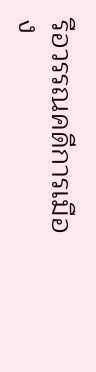รือวรรณคดีการเมือง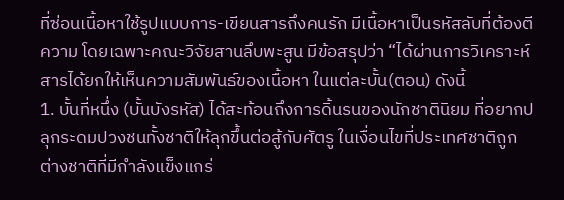ที่ซ่อนเนื้อหาใช้รูปแบบการ-เขียนสารถึงคนรัก มีเนื้อหาเป็นรหัสลับที่ต้องตีความ โดยเฉพาะคณะวิจัยสานลึบพะสูน มีข้อสรุปว่า “ได้ผ่านการวิเคราะห์ สารได้ยกให้เห็นความสัมพันธ์ของเนื้อหา ในแต่ละบั้น(ตอน) ดังนี้
1. บั้นที่หนึ่ง (บั้นบังรหัส) ได้สะท้อนถึงการดิ้นรนของนักชาตินิยม ที่อยากปลุกระดมปวงชนทั้งชาติให้ลุกขึ้นต่อสู้กับศัตรู ในเงื่อนไขที่ประเทศชาติถูกต่างชาติที่มีกำลังแข็งแกร่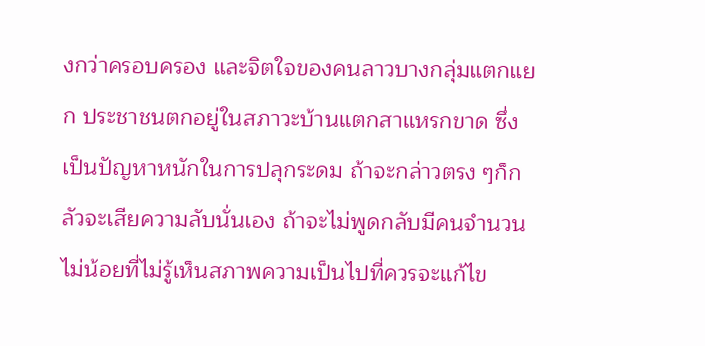งกว่าครอบครอง และจิตใจของคนลาวบางกลุ่มแตกแยก ประชาชนตกอยู่ในสภาวะบ้านแตกสาแหรกขาด ซึ่งเป็นปัญหาหนักในการปลุกระดม ถ้าจะกล่าวตรง ๆก็กลัวจะเสียความลับนั่นเอง ถ้าจะไม่พูดกลับมีคนจำนวนไม่น้อยที่ไม่รู้เห็นสภาพความเป็นไปที่ควรจะแก้ไข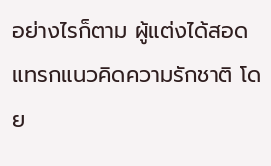อย่างไรก็ตาม ผู้แต่งได้สอดแทรกแนวคิดความรักชาติ โดย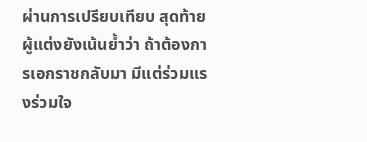ผ่านการเปรียบเทียบ สุดท้ายผู้แต่งยังเน้นย้ำว่า ถ้าต้องการเอกราชกลับมา มีแต่ร่วมแรงร่วมใจ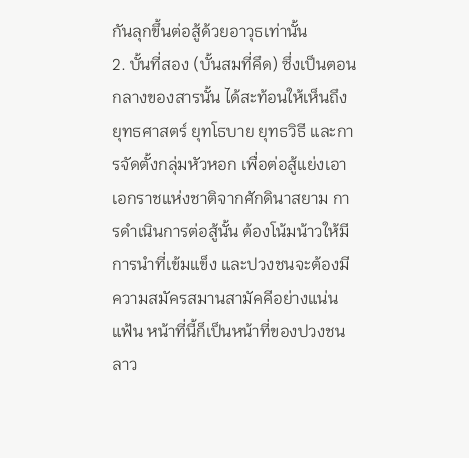กันลุกขึ้นต่อสู้ด้วยอาวุธเท่านั้น
2. บั้นที่สอง (บั้นสมที่คึด) ซึ่งเป็นตอนกลางของสารนั้น ได้สะท้อนให้เห็นถึงยุทธศาสตร์ ยุทโธบาย ยุทธวิธี และการจัดตั้งกลุ่มหัวหอก เพื่อต่อสู้แย่งเอาเอกราชแห่งชาติจากศักดินาสยาม การดำเนินการต่อสู้นั้น ต้องโน้มน้าวให้มีการนำที่เข้มแข็ง และปวงชนจะต้องมีความสมัครสมานสามัคคีอย่างแน่นแฟ้น หน้าที่นี้ก็เป็นหน้าที่ของปวงชนลาว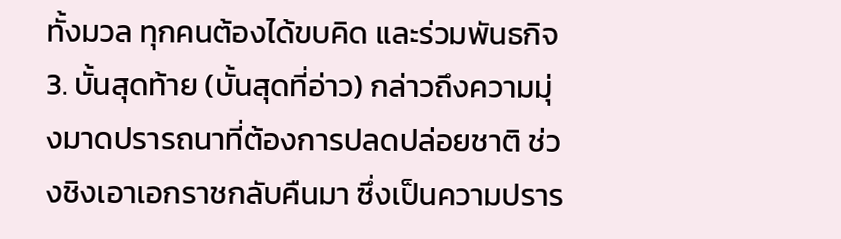ทั้งมวล ทุกคนต้องได้ขบคิด และร่วมพันธกิจ
3. บั้นสุดท้าย (บั้นสุดที่อ่าว) กล่าวถึงความมุ่งมาดปรารถนาที่ต้องการปลดปล่อยชาติ ช่วงชิงเอาเอกราชกลับคืนมา ซึ่งเป็นความปราร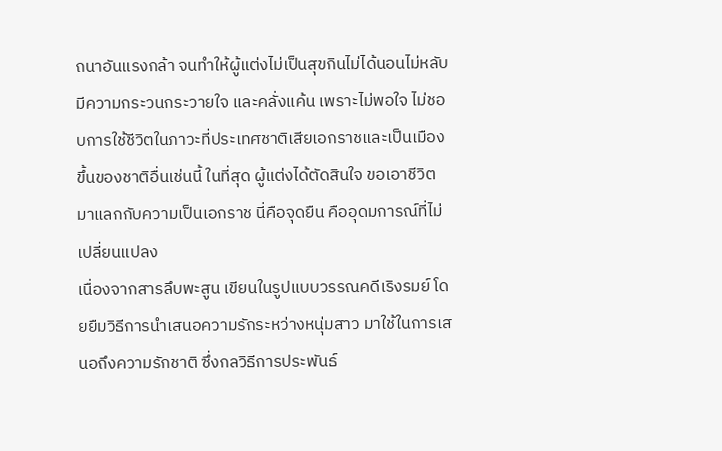ถนาอันแรงกล้า จนทำให้ผู้แต่งไม่เป็นสุขกินไม่ได้นอนไม่หลับ มีความกระวนกระวายใจ และคลั่งแค้น เพราะไม่พอใจ ไม่ชอบการใช้ชีวิตในภาวะที่ประเทศชาติเสียเอกราชและเป็นเมืองขึ้นของชาติอื่นเช่นนี้ ในที่สุด ผู้แต่งได้ตัดสินใจ ขอเอาชีวิตมาแลกกับความเป็นเอกราช นี่คือจุดยืน คืออุดมการณ์ที่ไม่เปลี่ยนแปลง
เนื่องจากสารลึบพะสูน เขียนในรูปแบบวรรณคดีเริงรมย์ โดยยืมวิธีการนำเสนอความรักระหว่างหนุ่มสาว มาใช้ในการเสนอถึงความรักชาติ ซึ่งกลวิธีการประพันธ์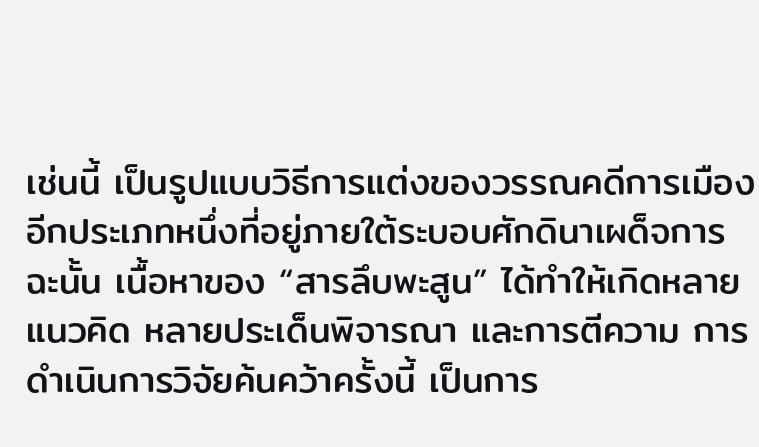เช่นนี้ เป็นรูปแบบวิธีการแต่งของวรรณคดีการเมืองอีกประเภทหนึ่งที่อยู่ภายใต้ระบอบศักดินาเผด็จการ ฉะนั้น เนื้อหาของ “สารลึบพะสูน” ได้ทำให้เกิดหลายแนวคิด หลายประเด็นพิจารณา และการตีความ การดำเนินการวิจัยค้นคว้าครั้งนี้ เป็นการ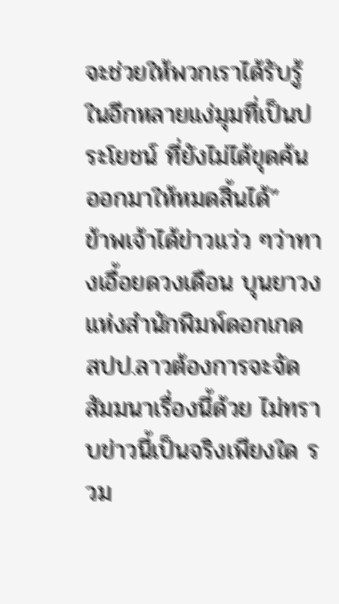จะช่วยให้พวกเราได้รับรู้ในอีกหลายแง่มุมที่เป็นประโยชน์ ที่ยังไม่ได้ขุดค้นออกมาให้หมดสิ้นได้”
ข้าพเจ้าได้ข่าวแว่ว ๆว่าทางเอื้อยดวงเดือน บุนยาวง แห่งสำนักพิมพ์ดอกเกด สปป.ลาวต้องการจะจัดสัมมนาเรื่องนี้ด้วย ไม่ทราบข่าวนี้เป็นจริงเพียงใด รวม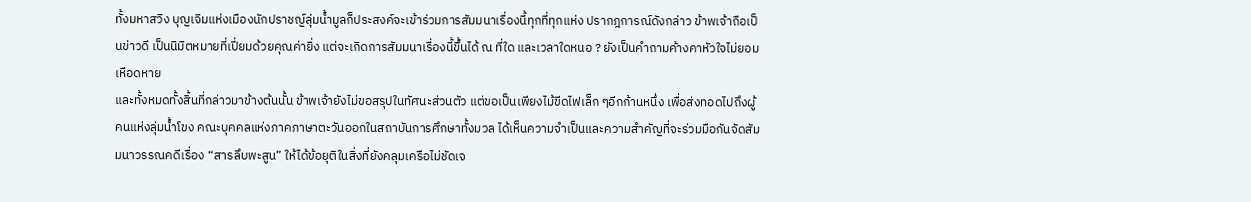ทั้งมหาสวิง บุญเจิมแห่งเมืองนักปราชญ์ลุ่มน้ำมูลก็ประสงค์จะเข้าร่วมการสัมมนาเรื่องนี้ทุกที่ทุกแห่ง ปรากฎการณ์ดังกล่าว ข้าพเจ้าถือเป็นข่าวดี เป็นนิมิตหมายที่เปี่ยมด้วยคุณค่ายิ่ง แต่จะเกิดการสัมมนาเรื่องนี้ขึ้นได้ ณ ที่ใด และเวลาใดหนอ ? ยังเป็นคำถามค้างคาหัวใจไม่ยอมเหือดหาย
และทั้งหมดทั้งสิ้นที่กล่าวมาข้างต้นนั้น ข้าพเจ้ายังไม่ขอสรุปในทัศนะส่วนตัว แต่ขอเป็นเพียงไม้ขีดไฟเล็ก ๆอีกก้านหนึ่ง เพื่อส่งทอดไปถึงผู้คนแห่งลุ่มน้ำโขง คณะบุคคลแห่งภาคภาษาตะวันออกในสถาบันการศึกษาทั้งมวล ได้เห็นความจำเป็นและความสำคัญที่จะร่วมมือกันจัดสัมมนาวรรณคดีเรื่อง “สารลึบพะสูน” ให้ได้ข้อยุติในสิ่งที่ยังคลุมเครือไม่ชัดเจ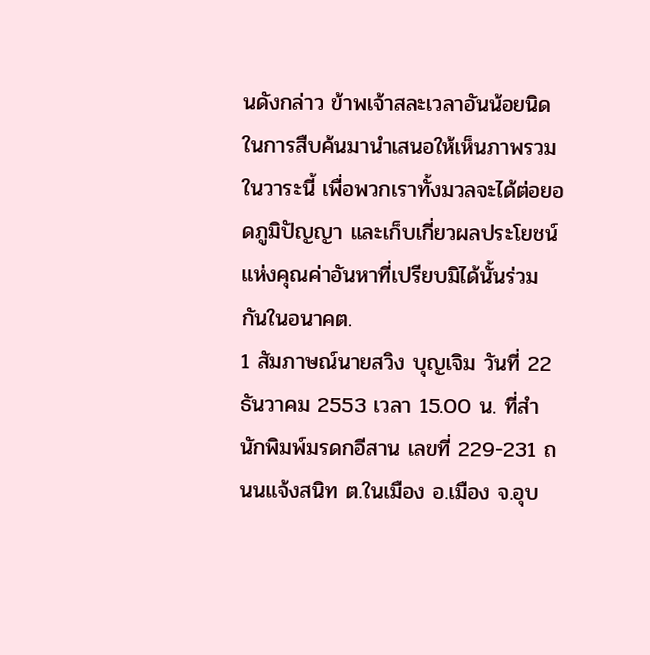นดังกล่าว ข้าพเจ้าสละเวลาอันน้อยนิดในการสืบค้นมานำเสนอให้เห็นภาพรวมในวาระนี้ เพื่อพวกเราทั้งมวลจะได้ต่อยอดภูมิปัญญา และเก็บเกี่ยวผลประโยชน์แห่งคุณค่าอันหาที่เปรียบมิได้นั้นร่วมกันในอนาคต.
1 สัมภาษณ์นายสวิง บุญเจิม วันที่ 22 ธันวาคม 2553 เวลา 15.00 น. ที่สำนักพิมพ์มรดกอีสาน เลขที่ 229-231 ถนนแจ้งสนิท ต.ในเมือง อ.เมือง จ.อุบ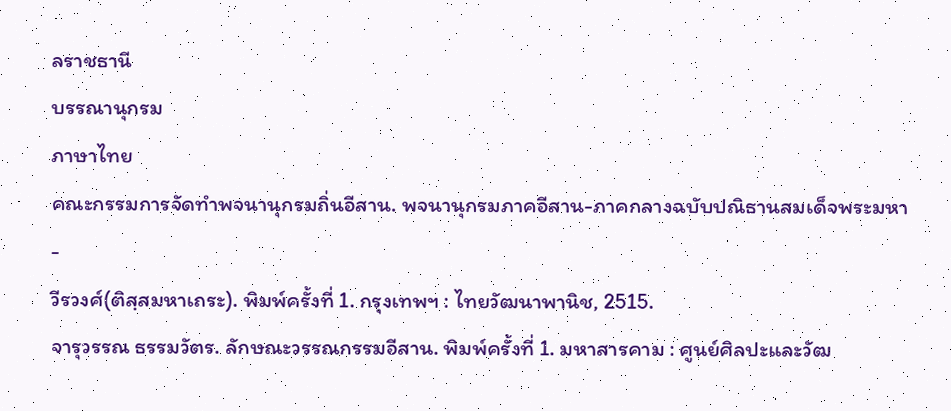ลราชธานี
บรรณานุกรม
ภาษาไทย
คณะกรรมการจัดทำพจนานุกรมถิ่นอีสาน. พจนานุกรมภาคอีสาน-ภาคกลางฉบับปณิธานสมเด็จพระมหา-
วีรวงศ์(ติสฺสมหาเถระ). พิมพ์ครั้งที่ 1. กรุงเทพฯ : ไทยวัฒนาพานิช, 2515.
จารุวรรณ ธรรมวัตร. ลักษณะวรรณกรรมอีสาน. พิมพ์ครั้งที่ 1. มหาสารคาม : ศูนย์ศิลปะและวัฒ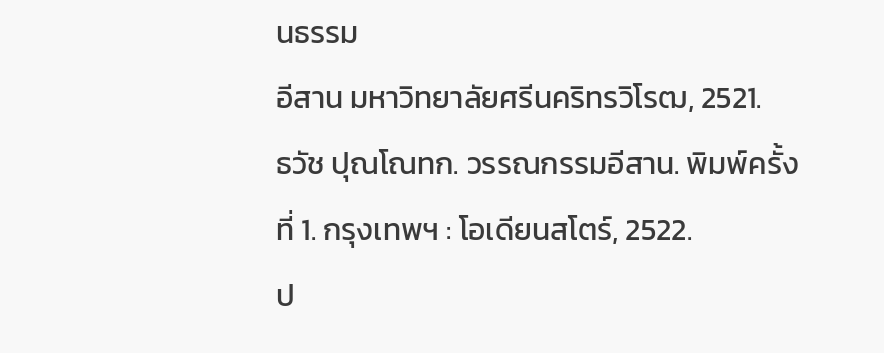นธรรม
อีสาน มหาวิทยาลัยศรีนคริทรวิโรฒ, 2521.
ธวัช ปุณโณทก. วรรณกรรมอีสาน. พิมพ์ครั้งที่ 1. กรุงเทพฯ : โอเดียนสโตร์, 2522.
ป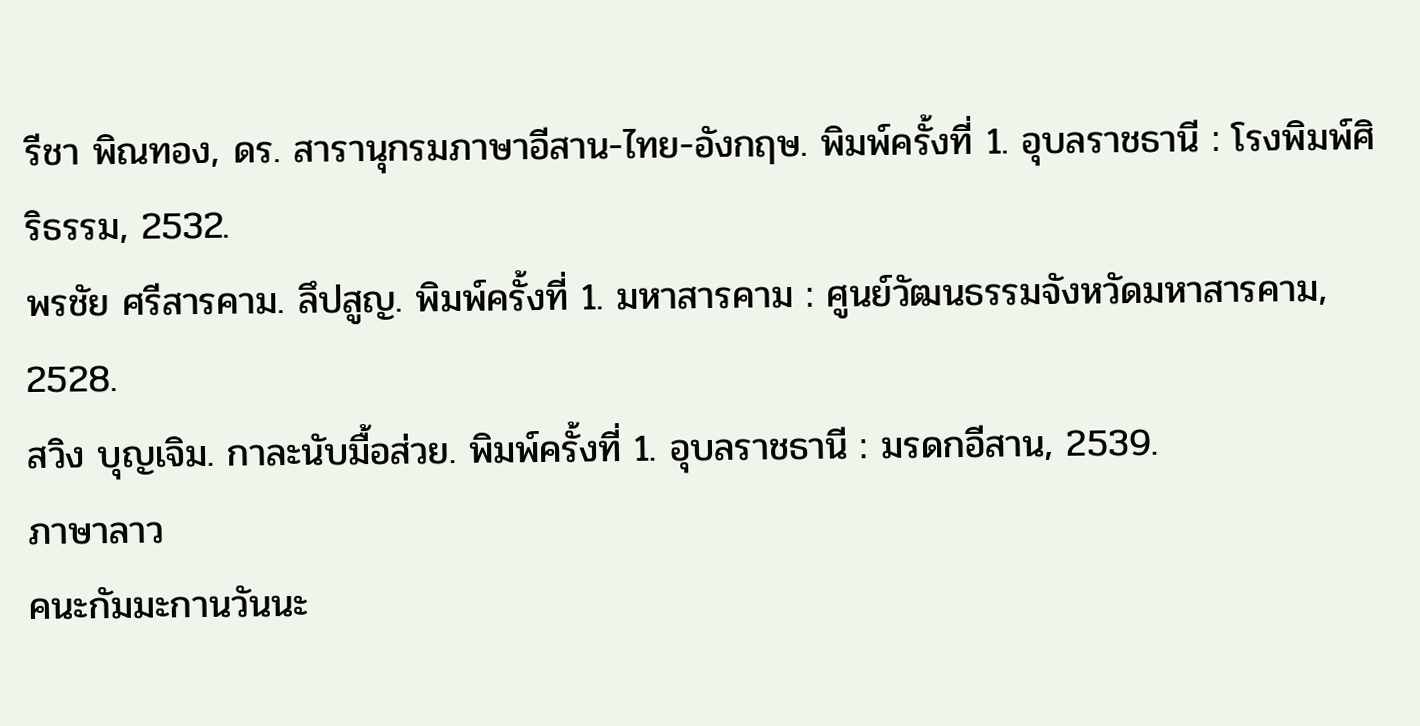รีชา พิณทอง, ดร. สารานุกรมภาษาอีสาน-ไทย-อังกฤษ. พิมพ์ครั้งที่ 1. อุบลราชธานี : โรงพิมพ์ศิริธรรม, 2532.
พรชัย ศรีสารคาม. ลึปสูญ. พิมพ์ครั้งที่ 1. มหาสารคาม : ศูนย์วัฒนธรรมจังหวัดมหาสารคาม, 2528.
สวิง บุญเจิม. กาละนับมื้อส่วย. พิมพ์ครั้งที่ 1. อุบลราชธานี : มรดกอีสาน, 2539.
ภาษาลาว
คนะกัมมะกานวันนะ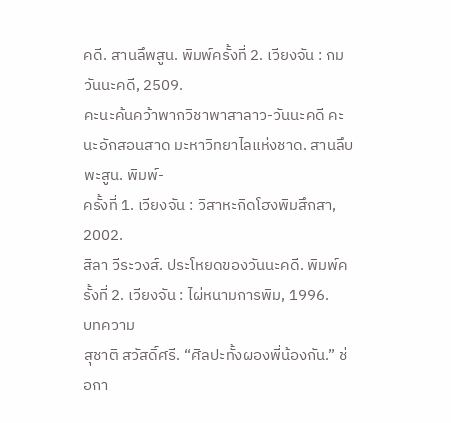คดี. สานลึพสูน. พิมพ์ครั้งที่ 2. เวียงจัน : กมวันนะคดี, 2509.
คะนะค้นคว้าพากวิชาพาสาลาว-วันนะคดี คะนะอักสอนสาด มะหาวิทยาไลแห่งชาด. สานลึบพะสูน. พิมพ์-
ครั้งที่ 1. เวียงจัน : วิสาหะกิดโฮงพิมสึกสา, 2002.
สิลา วีระวงส์. ประโหยดของวันนะคดี. พิมพ์ครั้งที่ 2. เวียงจัน : ไผ่หนามการพิม, 1996.
บทความ
สุชาติ สวัสดิ์ศรี. “ศิลปะทั้งผองพี่น้องกัน.” ช่อกา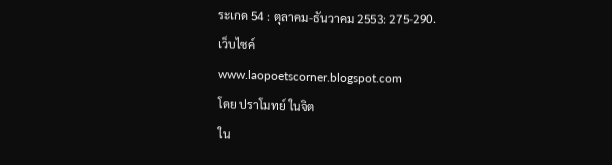ระเกด 54 : ตุลาคม-ธันวาคม 2553: 275-290.
เว็บไซค์
www.laopoetscorner.blogspot.com
โดย ปราโมทย์ ในจิต
ใน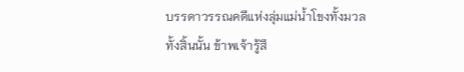บรรดาวรรณคดีแห่งลุ่มแม่น้ำโขงทั้งมวลทั้งสิ้นนั้น ข้าพเจ้ารู้สึ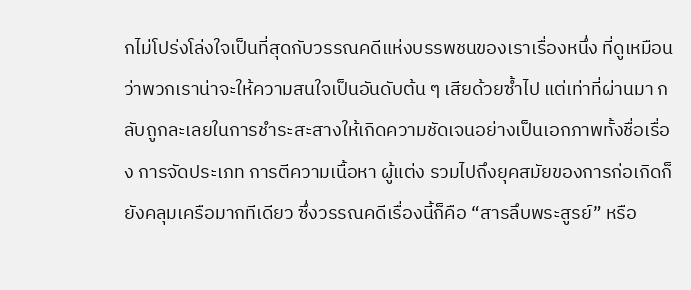กไม่โปร่งโล่งใจเป็นที่สุดกับวรรณคดีแห่งบรรพชนของเราเรื่องหนึ่ง ที่ดูเหมือนว่าพวกเราน่าจะให้ความสนใจเป็นอันดับต้น ๆ เสียด้วยซ้ำไป แต่เท่าที่ผ่านมา กลับถูกละเลยในการชำระสะสางให้เกิดความชัดเจนอย่างเป็นเอกภาพทั้งชื่อเรื่อง การจัดประเภท การตีความเนื้อหา ผู้แต่ง รวมไปถึงยุคสมัยของการก่อเกิดก็ยังคลุมเครือมากทีเดียว ซึ่งวรรณคดีเรื่องนี้ก็คือ “สารลึบพระสูรย์” หรือ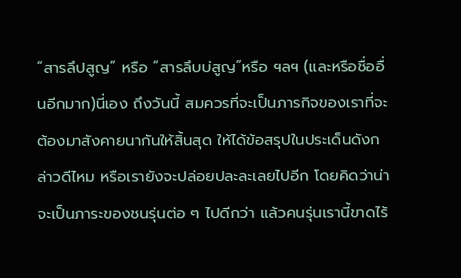“สารลึปสูญ” หรือ “สารลึบบ่สูญ”หรือ ฯลฯ (และหรือชื่ออื่นอีกมาก)นี่เอง ถึงวันนี้ สมควรที่จะเป็นภารกิจของเราที่จะต้องมาสังคายนากันให้สิ้นสุด ให้ได้ข้อสรุปในประเด็นดังกล่าวดีไหม หรือเรายังจะปล่อยปละละเลยไปอีก โดยคิดว่าน่าจะเป็นภาระของชนรุ่นต่อ ๆ ไปดีกว่า แล้วคนรุ่นเรานี้ขาดไร้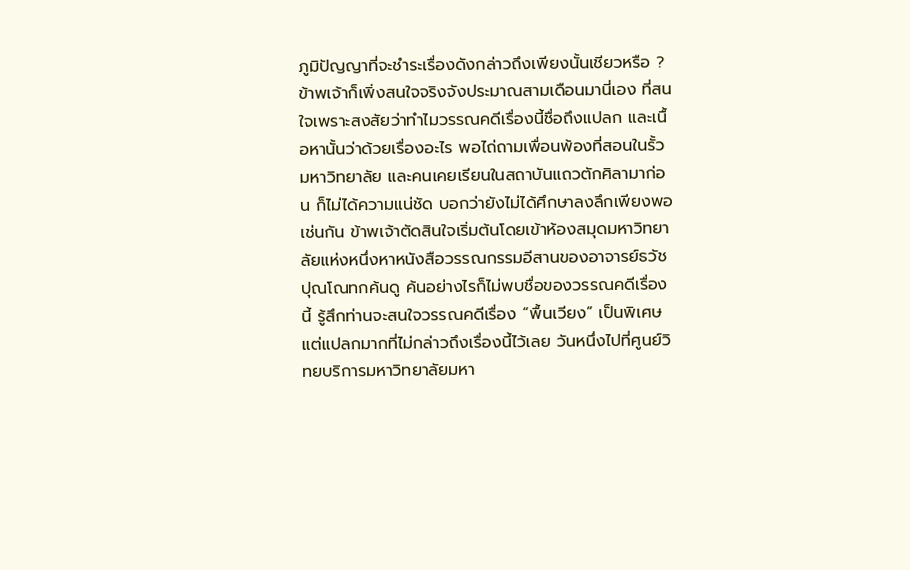ภูมิปัญญาที่จะชำระเรื่องดังกล่าวถึงเพียงนั้นเชียวหรือ ?
ข้าพเจ้าก็เพิ่งสนใจจริงจังประมาณสามเดือนมานี่เอง ที่สนใจเพราะสงสัยว่าทำไมวรรณคดีเรื่องนี้ชื่อถึงแปลก และเนื้อหานั้นว่าด้วยเรื่องอะไร พอไถ่ถามเพื่อนพ้องที่สอนในรั้วมหาวิทยาลัย และคนเคยเรียนในสถาบันแถวตักศิลามาก่อน ก็ไม่ได้ความแน่ชัด บอกว่ายังไม่ได้ศึกษาลงลึกเพียงพอเช่นกัน ข้าพเจ้าตัดสินใจเริ่มต้นโดยเข้าห้องสมุดมหาวิทยาลัยแห่งหนึ่งหาหนังสือวรรณกรรมอีสานของอาจารย์ธวัช ปุณโณทกค้นดู ค้นอย่างไรก็ไม่พบชื่อของวรรณคดีเรื่องนี้ รู้สึกท่านจะสนใจวรรณคดีเรื่อง “พื้นเวียง” เป็นพิเศษ แต่แปลกมากที่ไม่กล่าวถึงเรื่องนี้ไว้เลย วันหนึ่งไปที่ศูนย์วิทยบริการมหาวิทยาลัยมหา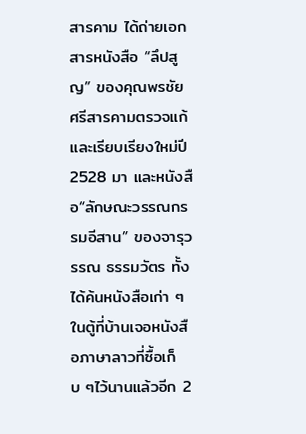สารคาม ได้ถ่ายเอกสารหนังสือ “ลึปสูญ” ของคุณพรชัย ศรีสารคามตรวจแก้และเรียบเรียงใหม่ปี 2528 มา และหนังสือ“ลักษณะวรรณกรรมอีสาน” ของจารุวรรณ ธรรมวัตร ทั้งได้ค้นหนังสือเก่า ๆในตู้ที่บ้านเจอหนังสือภาษาลาวที่ซื้อเก็บ ๆไว้นานแล้วอีก 2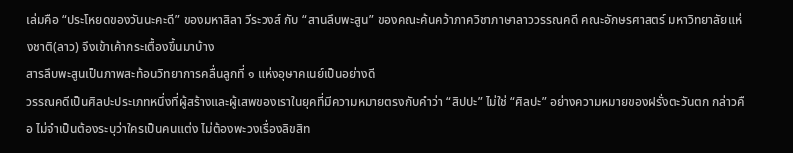เล่มคือ “ประโหยดของวันนะคะดี” ของมหาสิลา วีระวงส์ กับ “สานลึบพะสูน” ของคณะค้นคว้าภาควิชาภาษาลาววรรณคดี คณะอักษรศาสตร์ มหาวิทยาลัยแห่งชาติ(ลาว) จึงเข้าเค้ากระเตื้องขึ้นมาบ้าง
สารลึบพะสูนเป็นภาพสะท้อนวิทยาการคลื่นลูกที่ ๑ แห่งอุษาคเนย์เป็นอย่างดี
วรรณคดีเป็นศิลปะประเภทหนึ่งที่ผู้สร้างและผู้เสพของเราในยุคที่มีความหมายตรงกับคำว่า “สิปปะ” ไม่ใช่ “ศิลปะ” อย่างความหมายของฝรั่งตะวันตก กล่าวคือ ไม่จำเป็นต้องระบุว่าใครเป็นคนแต่ง ไม่ต้องพะวงเรื่องลิขสิท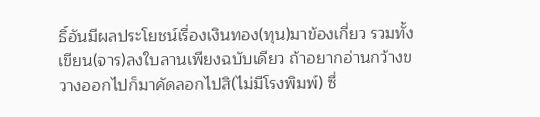ธิ์อันมีผลประโยชน์เรื่องเงินทอง(ทุน)มาข้องเกี่ยว รวมทั้งเขียน(จาร)ลงใบลานเพียงฉบับเดียว ถ้าอยากอ่านกว้างขวางออกไปก็มาคัดลอกไปสิ(ไม่มีโรงพิมพ์) ซึ่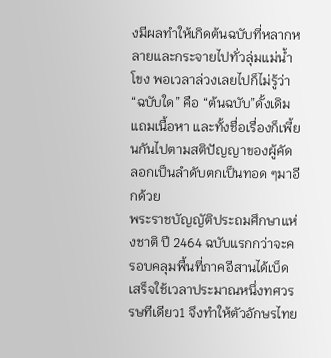งมีผลทำให้เกิดต้นฉบับที่หลากหลายและกระจายไปทั่วลุ่มแม่น้ำโขง พอเวลาล่วงเลยไปก็ไม่รู้ว่า “ฉบับใด” คือ “ต้นฉบับ”ดั้งเดิม แถมเนื้อหา และทั้งชื่อเรื่องก็เพี้ยนกันไปตามสติปัญญาของผู้คัดลอกเป็นลำดับตกเป็นทอด ๆมาอีกด้วย
พระราชบัญญัติประถมศึกษาแห่งชาติ ปี 2464 ฉบับแรกกว่าจะครอบคลุมพื้นที่ภาคอีสานได้เบ็ดเสร็จใช้เวลาประมาณหนึ่งทศวรรษทีเดียว1 จึงทำให้ตัวอักษรไทย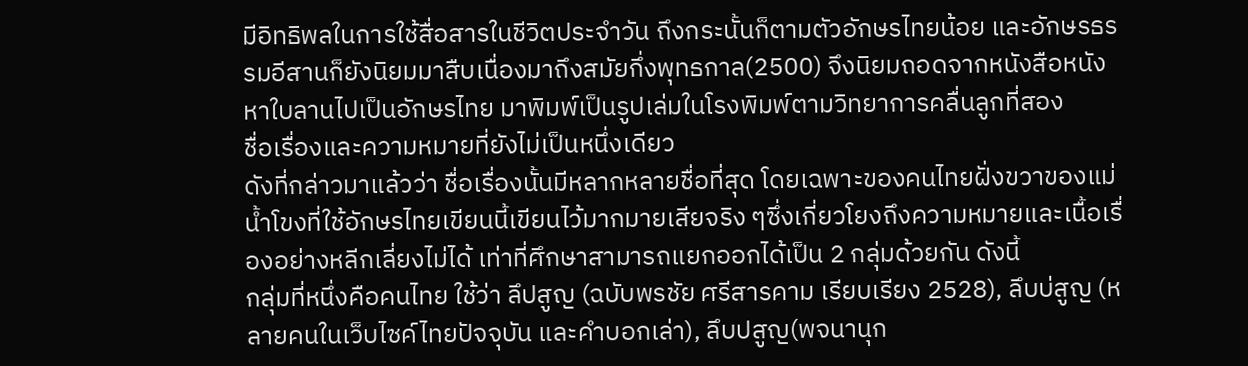มีอิทธิพลในการใช้สื่อสารในชีวิตประจำวัน ถึงกระนั้นก็ตามตัวอักษรไทยน้อย และอักษรธรรมอีสานก็ยังนิยมมาสืบเนื่องมาถึงสมัยกึ่งพุทธกาล(2500) จึงนิยมถอดจากหนังสือหนังหาใบลานไปเป็นอักษรไทย มาพิมพ์เป็นรูปเล่มในโรงพิมพ์ตามวิทยาการคลื่นลูกที่สอง
ชื่อเรื่องและความหมายที่ยังไม่เป็นหนึ่งเดียว
ดังที่กล่าวมาแล้วว่า ชื่อเรื่องนั้นมีหลากหลายชื่อที่สุด โดยเฉพาะของคนไทยฝั่งขวาของแม่น้ำโขงที่ใช้อักษรไทยเขียนนี้เขียนไว้มากมายเสียจริง ๆซึ่งเกี่ยวโยงถึงความหมายและเนื้อเรื่องอย่างหลีกเลี่ยงไม่ได้ เท่าที่ศึกษาสามารถแยกออกได้เป็น 2 กลุ่มด้วยกัน ดังนี้
กลุ่มที่หนึ่งคือคนไทย ใช้ว่า ลึปสูญ (ฉบับพรชัย ศรีสารคาม เรียบเรียง 2528), ลึบบ่สูญ (หลายคนในเว็บไซค์ไทยปัจจุบัน และคำบอกเล่า), ลึบปสูญ(พจนานุก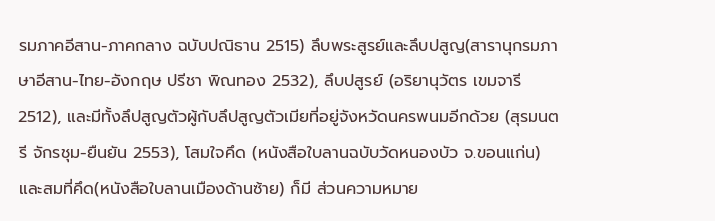รมภาคอีสาน-ภาคกลาง ฉบับปณิธาน 2515) ลึบพระสูรย์และลึบปสูญ(สารานุกรมภาษาอีสาน-ไทย-อังกฤษ ปรีชา พิณทอง 2532), ลึบปสูรย์ (อริยานุวัตร เขมจารี 2512), และมีทั้งลึปสูญตัวผู้กับลึปสูญตัวเมียที่อยู่จังหวัดนครพนมอีกด้วย (สุรมนตรี จักรชุม-ยืนยัน 2553), โสมใจคึด (หนังสือใบลานฉบับวัดหนองบัว จ.ขอนแก่น) และสมที่คึด(หนังสือใบลานเมืองด้านซ้าย) ก็มี ส่วนความหมาย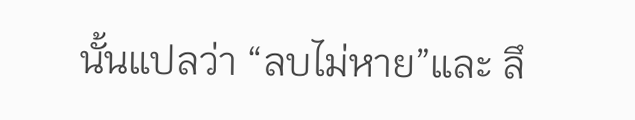นั้นแปลว่า “ลบไม่หาย”และ ลึ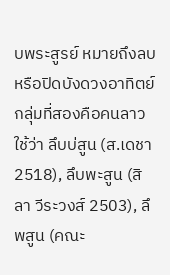บพระสูรย์ หมายถึงลบหรือปิดบังดวงอาทิตย์
กลุ่มที่สองคือคนลาว ใช้ว่า ลึบบ่สูน (ส.เดชา 2518), ลึบพะสูน (สิลา วีระวงส์ 2503), ลึพสูน (คณะ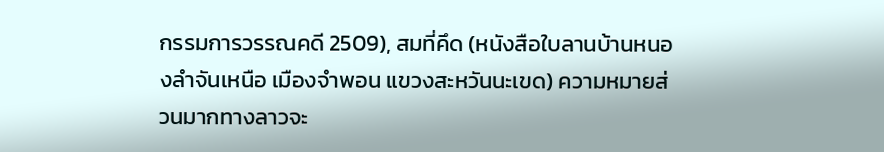กรรมการวรรณคดี 2509), สมที่คึด (หนังสือใบลานบ้านหนองลำจันเหนือ เมืองจำพอน แขวงสะหวันนะเขด) ความหมายส่วนมากทางลาวจะ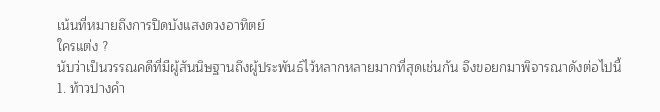เน้นที่หมายถึงการปิดบังแสงดวงอาทิตย์
ใครแต่ง ?
นับว่าเป็นวรรณคดีที่มีผู้สันนิษฐานถึงผู้ประพันธ์ไว้หลากหลายมากที่สุดเช่นกัน จึงขอยกมาพิจารณาดังต่อไปนี้
1. ท้าวปางคำ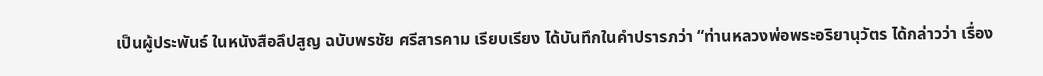เป็นผู้ประพันธ์ ในหนังสือลึปสูญ ฉบับพรชัย ศรีสารคาม เรียบเรียง ได้บันทึกในคำปรารภว่า “ท่านหลวงพ่อพระอริยานุวัตร ได้กล่าวว่า เรื่อง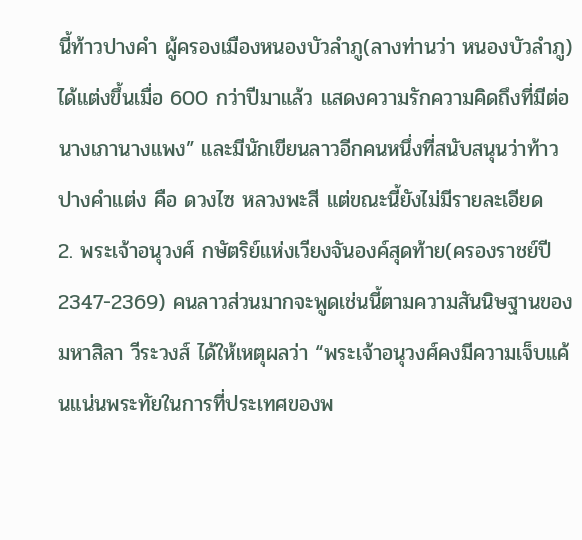นี้ท้าวปางคำ ผู้ครองเมืองหนองบัวลำภู(ลางท่านว่า หนองบัวลำภู) ได้แต่งขึ้นเมื่อ 600 กว่าปีมาแล้ว แสดงความรักความคิดถึงที่มีต่อนางเภานางแพง” และมีนักเขียนลาวอีกคนหนึ่งที่สนับสนุนว่าท้าวปางคำแต่ง คือ ดวงไซ หลวงพะสี แต่ขณะนี้ยังไม่มีรายละเอียด
2. พระเจ้าอนุวงศ์ กษัตริย์แห่งเวียงจันองค์สุดท้าย(ครองราชย์ปี 2347-2369) คนลาวส่วนมากจะพูดเช่นนี้ตามความสันนิษฐานของ มหาสิลา วีระวงส์ ได้ให้เหตุผลว่า “พระเจ้าอนุวงศ์คงมีความเจ็บแค้นแน่นพระทัยในการที่ประเทศของพ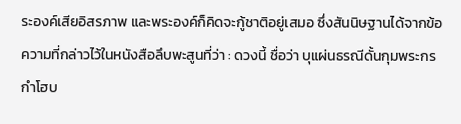ระองค์เสียอิสรภาพ และพระองค์ก็คิดจะกู้ชาติอยู่เสมอ ซึ่งสันนิษฐานได้จากข้อความที่กล่าวไว้ในหนังสือลึบพะสูนที่ว่า : ดวงนี้ ชื่อว่า บุแผ่นธรณีดั้นกุมพระกรกำโฮบ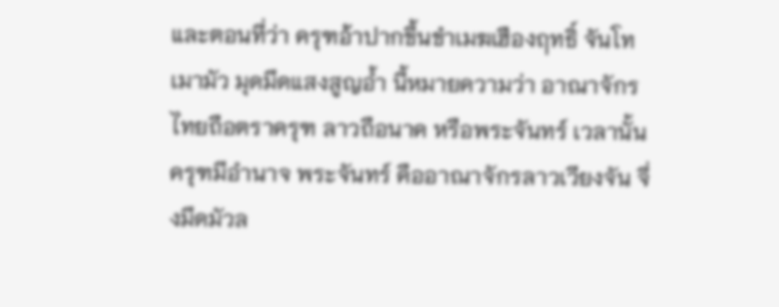และตอนที่ว่า ครุฑอ้าปากขึ้นขำเมฆเฮืองฤทธิ์ จันโทเมามัว มุดมึดแสงสูญอ้ำ นี้หมายความว่า อาณาจักรไทยถือตราครุฑ ลาวถือนาค หรือพระจันทร์ เวลานั้นครุฑมีอำนาจ พระจันทร์ คืออาณาจักรลาวเวียงจัน จึ่งมึดมัวล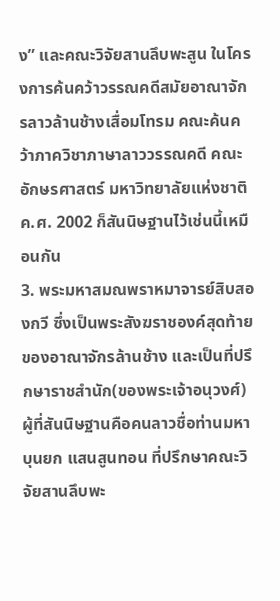ง” และคณะวิจัยสานลึบพะสูน ในโครงการค้นคว้าวรรณคดีสมัยอาณาจักรลาวล้านช้างเสื่อมโทรม คณะค้นคว้าภาควิชาภาษาลาววรรณคดี คณะอักษรศาสตร์ มหาวิทยาลัยแห่งชาติ ค.ศ. 2002 ก็สันนิษฐานไว้เช่นนี้เหมือนกัน
3. พระมหาสมณพราหมาจารย์สิบสองกวี ซึ่งเป็นพระสังฆราชองค์สุดท้ายของอาณาจักรล้านช้าง และเป็นที่ปรึกษาราชสำนัก(ของพระเจ้าอนุวงศ์) ผู้ที่สันนิษฐานคือคนลาวชื่อท่านมหาบุนยก แสนสูนทอน ที่ปรึกษาคณะวิจัยสานลึบพะ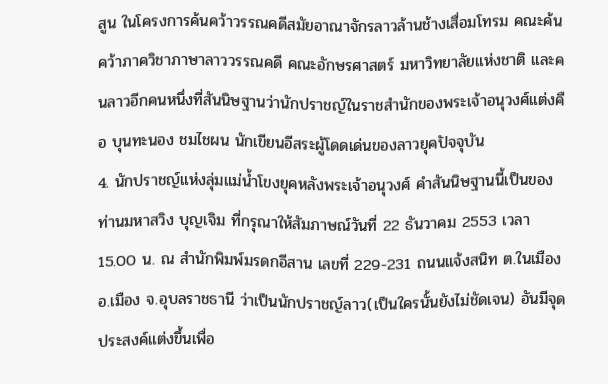สูน ในโครงการค้นคว้าวรรณคดีสมัยอาณาจักรลาวล้านช้างเสื่อมโทรม คณะค้นคว้าภาควิชาภาษาลาววรรณคดี คณะอักษรศาสตร์ มหาวิทยาลัยแห่งชาติ และคนลาวอีกคนหนึ่งที่สันนิษฐานว่านักปราชญ์ในราชสำนักของพระเจ้าอนุวงศ์แต่งคือ บุนทะนอง ชมไชผน นักเขียนอีสระผู้โดดเด่นของลาวยุคปัจจุบัน
4. นักปราชญ์แห่งลุ่มแม่น้ำโขงยุคหลังพระเจ้าอนุวงศ์ คำสันนิษฐานนี้เป็นของท่านมหาสวิง บุญเจิม ที่กรุณาให้สัมภาษณ์วันที่ 22 ธันวาคม 2553 เวลา 15.00 น. ณ สำนักพิมพ์มรดกอีสาน เลขที่ 229-231 ถนนแจ้งสนิท ต.ในเมือง อ.เมือง จ.อุบลราชธานี ว่าเป็นนักปราชญ์ลาว(เป็นใครนั้นยังไม่ชัดเจน) อันมีจุดประสงค์แต่งขึ้นเพื่อ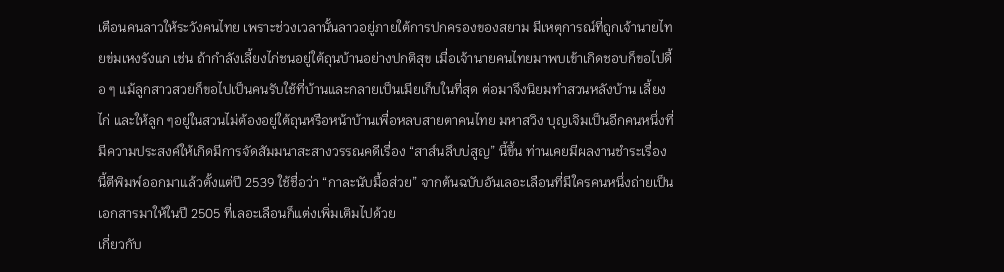เตือนคนลาวให้ระวังคนไทย เพราะช่วงเวลานั้นลาวอยู่ภายใต้การปกครองของสยาม มีเหตุการณ์ที่ถูกเจ้านายไทยข่มเหงรังแก เช่น ถ้ากำลังเลี้ยงไก่ชนอยู่ใต้ถุนบ้านอย่างปกติสุข เมื่อเจ้านายคนไทยมาพบเข้าเกิดชอบก็ขอไปดื้อ ๆ แม้ลูกสาวสวยก็ขอไปเป็นคนรับใช้ที่บ้านและกลายเป็นเมียเก็บในที่สุด ต่อมาจึงนิยมทำสวนหลังบ้าน เลี้ยงไก่ และให้ลูก ๆอยู่ในสวนไม่ต้องอยู่ใต้ถุนหรือหน้าบ้านเพื่อหลบสายตาคนไทย มหาสวิง บุญเจิมเป็นอีกคนหนึ่งที่มีความประสงค์ให้เกิดมีการจัดสัมมนาสะสางวรรณคดีเรื่อง “สาส์นลึบบ่สูญ” นี้ขึ้น ท่านเคยมีผลงานชำระเรื่องนี้ตีพิมพ์ออกมาแล้วตั้งแต่ปี 2539 ใช้ชื่อว่า “กาละนับมื้อส่วย” จากต้นฉบับอันเลอะเลือนที่มีใครคนหนึ่งถ่ายเป็นเอกสารมาให้ในปี 2505 ที่เลอะเลือนก็แต่งเพิ่มเติมไปด้วย
เกี่ยวกับ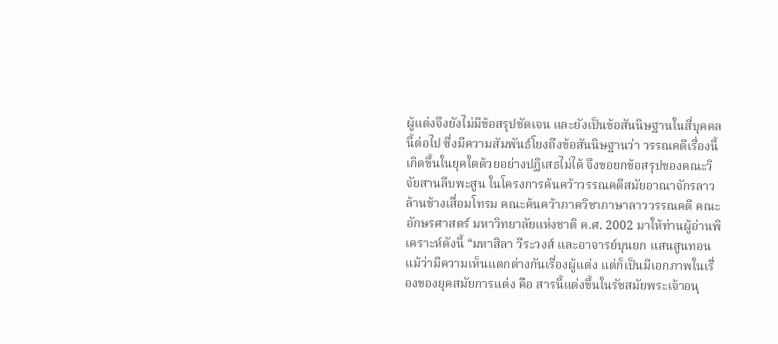ผู้แต่งจึงยังไม่มีข้อสรุปชัดเจน และยังเป็นข้อสันนิษฐานในสี่บุคคลนี้ต่อไป ซึ่งมีความสัมพันธ์โยงถึงข้อสันนิษฐานว่า วรรณคดีเรื่องนี้เกิดขึ้นในยุคใดด้วยอย่างปฏิเสธไม่ได้ จึงขอยกข้อสรุปของคณะวิจัยสานลึบพะสูน ในโครงการค้นคว้าวรรณคดีสมัยอาณาจักรลาวล้านช้างเสื่อมโทรม คณะค้นคว้าภาควิชาภาษาลาววรรณคดี คณะอักษรศาสตร์ มหาวิทยาลัยแห่งชาติ ค.ศ. 2002 มาให้ท่านผู้อ่านพิเคราะห์ดังนี้ “มหาสิลา วีระวงส์ และอาจารย์บุนยก แสนสูนทอน แม้ว่ามีความเห็นแตกต่างกันเรื่องผู้แต่ง แต่ก็เป็นมีเอกภาพในเรื่องของยุคสมัยการแต่ง คือ สารนี้แต่งขึ้นในรัชสมัยพระเจ้าอนุ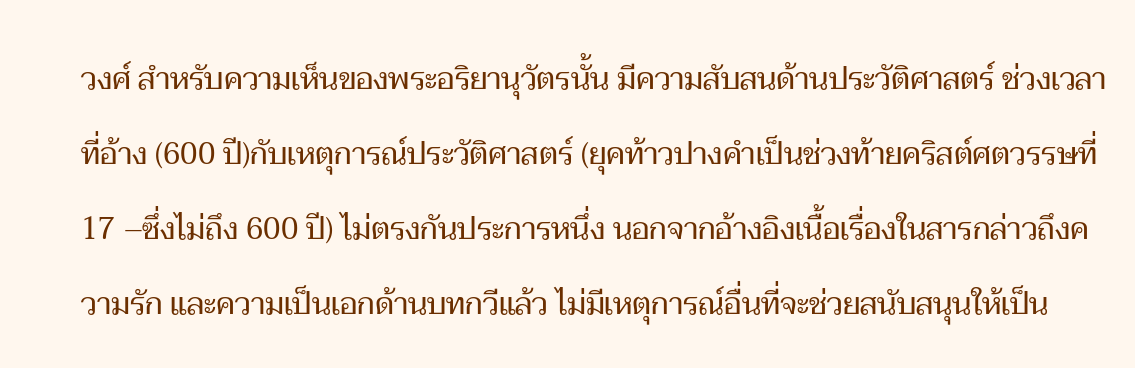วงศ์ สำหรับความเห็นของพระอริยานุวัตรนั้น มีความสับสนด้านประวัติศาสตร์ ช่วงเวลาที่อ้าง (600 ปี)กับเหตุการณ์ประวัติศาสตร์ (ยุคท้าวปางคำเป็นช่วงท้ายคริสต์ศตวรรษที่ 17 –ซึ่งไม่ถึง 600 ปี) ไม่ตรงกันประการหนึ่ง นอกจากอ้างอิงเนื้อเรื่องในสารกล่าวถึงความรัก และความเป็นเอกด้านบทกวีแล้ว ไม่มีเหตุการณ์อื่นที่จะช่วยสนับสนุนให้เป็น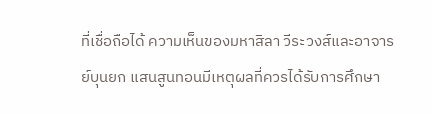ที่เชื่อถือได้ ความเห็นของมหาสิลา วีระวงส์และอาจารย์บุนยก แสนสูนทอนมีเหตุผลที่ควรได้รับการศึกษา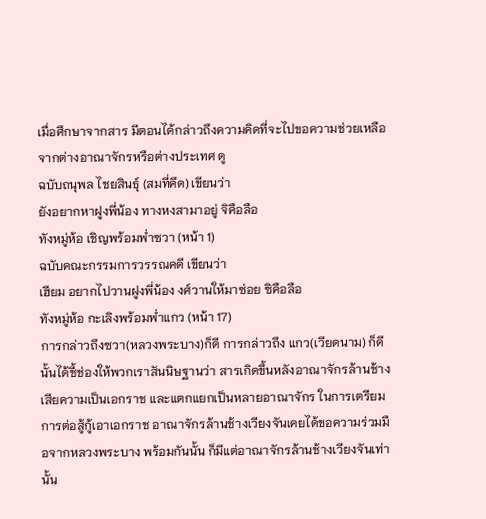เมื่อศึกษาจากสาร มีตอนได้กล่าวถึงความคิดที่จะไปขอความช่วยเหลือจากต่างอาณาจักรหรือต่างประเทศ ดู
ฉบับถนุพล ไชยสินธุ์ (สมที่คึด) เขียนว่า
ยังอยากหาฝูงพี่น้อง ทางหงสามาอยู่ จิคือลือ
ทังหมู่ห้อ เชิญพร้อมพ่ำซวา (หน้า 1)
ฉบับคณะกรรมการวรรณคดี เขียนว่า
เฮียม อยากไปวานฝูงพี่น้อง งศ์วานให้มาซ่อย ซิคือลือ
ทังหมู่ห้อ กะเลิงพร้อมพ่ำแกว (หน้า 17)
การกล่าวถึงซวา(หลวงพระบาง)ก็ดี การกล่าวถึง แกว(เวียดนาม) ก็ดี นั้นได้ชี้ช่องให้พวกเราสันนิษฐานว่า สารเกิดขึ้นหลังอาณาจักรล้านช้างเสียความเป็นเอกราช และแตกแยกเป็นหลายอาณาจักร ในการเตรียมการต่อสู้กู้เอาเอกราช อาณาจักรล้านช้างเวียงจันเคยได้ขอความร่วมมือจากหลวงพระบาง พร้อมกันนั้น ก็มีแต่อาณาจักรล้านช้างเวียงจันเท่านั้น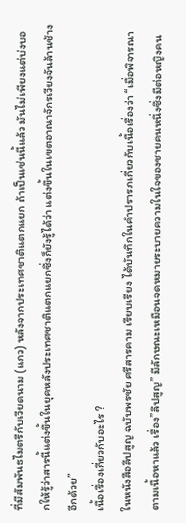ที่มีสัมพันธไมตรีกับเวียดนาม (แกว) หลังจากประเทศชาติแตกแยก ถ้าเป็นเช่นนี้แล้ว มันไม่เพียงแต่บ่งบอกให้รู้ว่าสารนี้แต่งขึ้นในยุคหลังประเทศชาติแตกแยกซึ่งก็ยังรู้ได้ว่า แต่งขึ้นในเขตอาณาจักรเวียงจันล้านช้างอีกด้วย”
เนื้อเรื่องเกี่ยวกับอะไร ?
ในหนังสือลึปสูญ ฉบับพรชัย ศรีสารคาม เรียบเรียง ได้บันทึกในคำปรารภเกี่ยวกับเนื้อเรื่องว่า “เมื่อพิจารณาตามเนื้อหาแล้ว เรื่อง”ลึปสูญ” มีลักษณะเหมือนจดหมายระบายความในใจของชายคนหนึ่งซึ่งมีต่อหญิงคน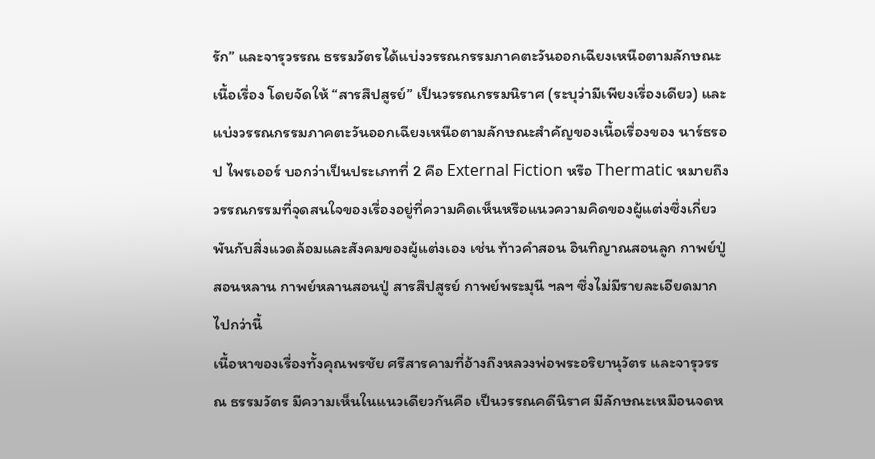รัก” และจารุวรรณ ธรรมวัตรได้แบ่งวรรณกรรมภาคตะวันออกเฉียงเหนือตามลักษณะเนื้อเรื่อง โดยจัดให้ “สารสึปสูรย์” เป็นวรรณกรรมนิราศ (ระบุว่ามีเพียงเรื่องเดียว) และแบ่งวรรณกรรมภาคตะวันออกเฉียงเหนือตามลักษณะสำคัญของเนื้อเรื่องของ นาร์ธรอป ไพรเออร์ บอกว่าเป็นประเภทที่ 2 คือ External Fiction หรือ Thermatic หมายถึงวรรณกรรมที่จุดสนใจของเรื่องอยู่ที่ความคิดเห็นหรือแนวความคิดของผู้แต่งซึ่งเกี่ยวพันกับสิ่งแวดล้อมและสังคมของผู้แต่งเอง เช่น ท้าวคำสอน อินทิญาณสอนลูก กาพย์ปู่สอนหลาน กาพย์หลานสอนปู่ สารสึปสูรย์ กาพย์พระมุนี ฯลฯ ซึ่งไม่มีรายละเอียดมากไปกว่านี้
เนื้อหาของเรื่องทั้งคุณพรชัย ศรีสารคามที่อ้างถึงหลวงพ่อพระอริยานุวัตร และจารุวรรณ ธรรมวัตร มีความเห็นในแนวเดียวกันคือ เป็นวรรณคดีนิราศ มีลักษณะเหมือนจดห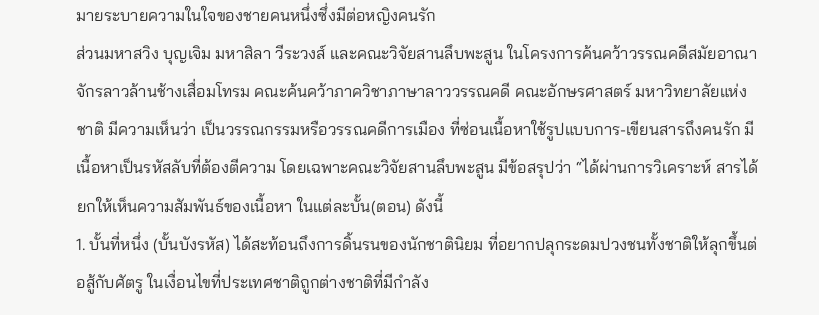มายระบายความในใจของชายคนหนึ่งซึ่งมีต่อหญิงคนรัก
ส่วนมหาสวิง บุญเจิม มหาสิลา วีระวงส์ และคณะวิจัยสานลึบพะสูน ในโครงการค้นคว้าวรรณคดีสมัยอาณาจักรลาวล้านช้างเสื่อมโทรม คณะค้นคว้าภาควิชาภาษาลาววรรณคดี คณะอักษรศาสตร์ มหาวิทยาลัยแห่งชาติ มีความเห็นว่า เป็นวรรณกรรมหรือวรรณคดีการเมือง ที่ซ่อนเนื้อหาใช้รูปแบบการ-เขียนสารถึงคนรัก มีเนื้อหาเป็นรหัสลับที่ต้องตีความ โดยเฉพาะคณะวิจัยสานลึบพะสูน มีข้อสรุปว่า “ได้ผ่านการวิเคราะห์ สารได้ยกให้เห็นความสัมพันธ์ของเนื้อหา ในแต่ละบั้น(ตอน) ดังนี้
1. บั้นที่หนึ่ง (บั้นบังรหัส) ได้สะท้อนถึงการดิ้นรนของนักชาตินิยม ที่อยากปลุกระดมปวงชนทั้งชาติให้ลุกขึ้นต่อสู้กับศัตรู ในเงื่อนไขที่ประเทศชาติถูกต่างชาติที่มีกำลัง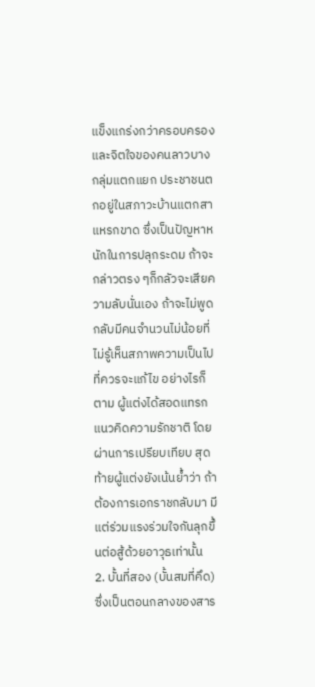แข็งแกร่งกว่าครอบครอง และจิตใจของคนลาวบางกลุ่มแตกแยก ประชาชนตกอยู่ในสภาวะบ้านแตกสาแหรกขาด ซึ่งเป็นปัญหาหนักในการปลุกระดม ถ้าจะกล่าวตรง ๆก็กลัวจะเสียความลับนั่นเอง ถ้าจะไม่พูดกลับมีคนจำนวนไม่น้อยที่ไม่รู้เห็นสภาพความเป็นไปที่ควรจะแก้ไข อย่างไรก็ตาม ผู้แต่งได้สอดแทรกแนวคิดความรักชาติ โดยผ่านการเปรียบเทียบ สุดท้ายผู้แต่งยังเน้นย้ำว่า ถ้าต้องการเอกราชกลับมา มีแต่ร่วมแรงร่วมใจกันลุกขึ้นต่อสู้ด้วยอาวุธเท่านั้น
2. บั้นที่สอง (บั้นสมที่คึด) ซึ่งเป็นตอนกลางของสาร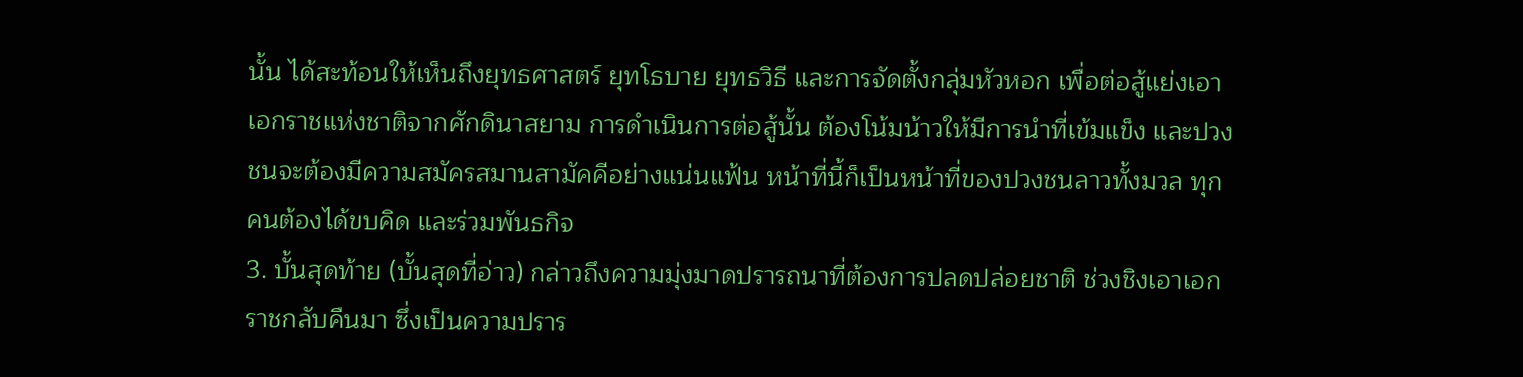นั้น ได้สะท้อนให้เห็นถึงยุทธศาสตร์ ยุทโธบาย ยุทธวิธี และการจัดตั้งกลุ่มหัวหอก เพื่อต่อสู้แย่งเอาเอกราชแห่งชาติจากศักดินาสยาม การดำเนินการต่อสู้นั้น ต้องโน้มน้าวให้มีการนำที่เข้มแข็ง และปวงชนจะต้องมีความสมัครสมานสามัคคีอย่างแน่นแฟ้น หน้าที่นี้ก็เป็นหน้าที่ของปวงชนลาวทั้งมวล ทุกคนต้องได้ขบคิด และร่วมพันธกิจ
3. บั้นสุดท้าย (บั้นสุดที่อ่าว) กล่าวถึงความมุ่งมาดปรารถนาที่ต้องการปลดปล่อยชาติ ช่วงชิงเอาเอกราชกลับคืนมา ซึ่งเป็นความปราร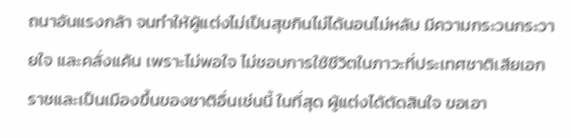ถนาอันแรงกล้า จนทำให้ผู้แต่งไม่เป็นสุขกินไม่ได้นอนไม่หลับ มีความกระวนกระวายใจ และคลั่งแค้น เพราะไม่พอใจ ไม่ชอบการใช้ชีวิตในภาวะที่ประเทศชาติเสียเอกราชและเป็นเมืองขึ้นของชาติอื่นเช่นนี้ ในที่สุด ผู้แต่งได้ตัดสินใจ ขอเอา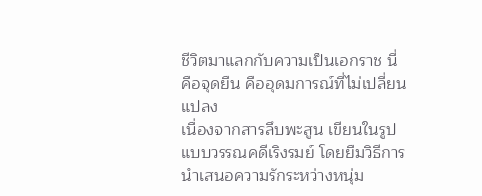ชีวิตมาแลกกับความเป็นเอกราช นี่คือจุดยืน คืออุดมการณ์ที่ไม่เปลี่ยนแปลง
เนื่องจากสารลึบพะสูน เขียนในรูปแบบวรรณคดีเริงรมย์ โดยยืมวิธีการนำเสนอความรักระหว่างหนุ่ม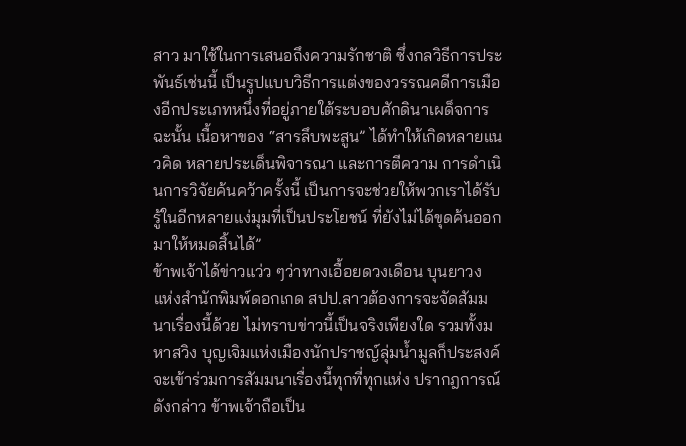สาว มาใช้ในการเสนอถึงความรักชาติ ซึ่งกลวิธีการประพันธ์เช่นนี้ เป็นรูปแบบวิธีการแต่งของวรรณคดีการเมืองอีกประเภทหนึ่งที่อยู่ภายใต้ระบอบศักดินาเผด็จการ ฉะนั้น เนื้อหาของ “สารลึบพะสูน” ได้ทำให้เกิดหลายแนวคิด หลายประเด็นพิจารณา และการตีความ การดำเนินการวิจัยค้นคว้าครั้งนี้ เป็นการจะช่วยให้พวกเราได้รับรู้ในอีกหลายแง่มุมที่เป็นประโยชน์ ที่ยังไม่ได้ขุดค้นออกมาให้หมดสิ้นได้”
ข้าพเจ้าได้ข่าวแว่ว ๆว่าทางเอื้อยดวงเดือน บุนยาวง แห่งสำนักพิมพ์ดอกเกด สปป.ลาวต้องการจะจัดสัมมนาเรื่องนี้ด้วย ไม่ทราบข่าวนี้เป็นจริงเพียงใด รวมทั้งมหาสวิง บุญเจิมแห่งเมืองนักปราชญ์ลุ่มน้ำมูลก็ประสงค์จะเข้าร่วมการสัมมนาเรื่องนี้ทุกที่ทุกแห่ง ปรากฎการณ์ดังกล่าว ข้าพเจ้าถือเป็น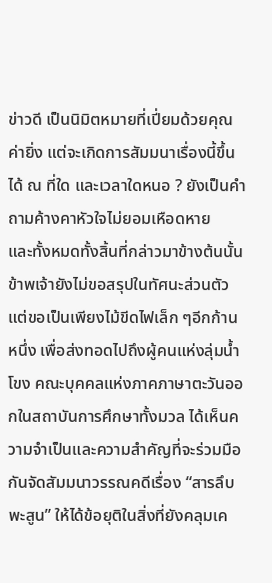ข่าวดี เป็นนิมิตหมายที่เปี่ยมด้วยคุณค่ายิ่ง แต่จะเกิดการสัมมนาเรื่องนี้ขึ้นได้ ณ ที่ใด และเวลาใดหนอ ? ยังเป็นคำถามค้างคาหัวใจไม่ยอมเหือดหาย
และทั้งหมดทั้งสิ้นที่กล่าวมาข้างต้นนั้น ข้าพเจ้ายังไม่ขอสรุปในทัศนะส่วนตัว แต่ขอเป็นเพียงไม้ขีดไฟเล็ก ๆอีกก้านหนึ่ง เพื่อส่งทอดไปถึงผู้คนแห่งลุ่มน้ำโขง คณะบุคคลแห่งภาคภาษาตะวันออกในสถาบันการศึกษาทั้งมวล ได้เห็นความจำเป็นและความสำคัญที่จะร่วมมือกันจัดสัมมนาวรรณคดีเรื่อง “สารลึบพะสูน” ให้ได้ข้อยุติในสิ่งที่ยังคลุมเค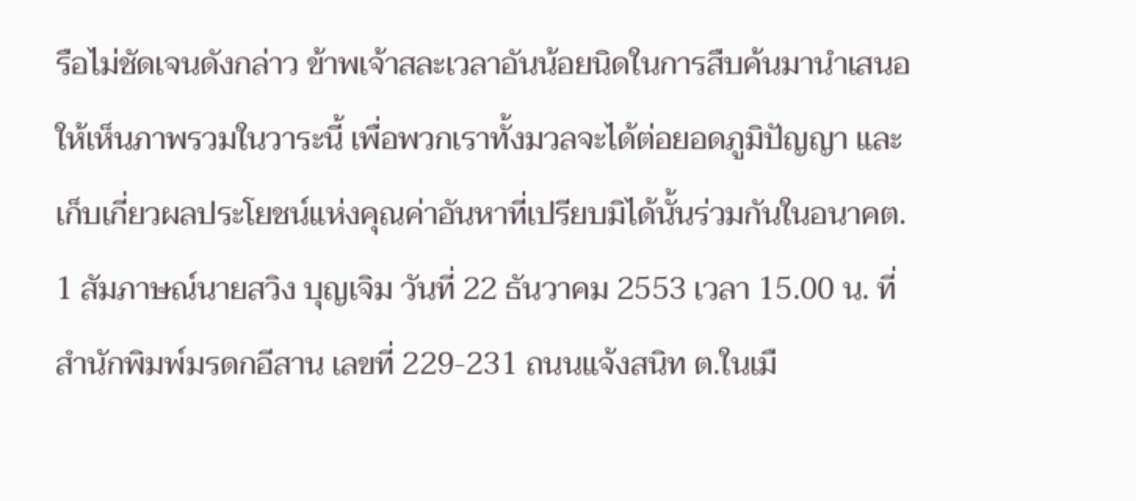รือไม่ชัดเจนดังกล่าว ข้าพเจ้าสละเวลาอันน้อยนิดในการสืบค้นมานำเสนอให้เห็นภาพรวมในวาระนี้ เพื่อพวกเราทั้งมวลจะได้ต่อยอดภูมิปัญญา และเก็บเกี่ยวผลประโยชน์แห่งคุณค่าอันหาที่เปรียบมิได้นั้นร่วมกันในอนาคต.
1 สัมภาษณ์นายสวิง บุญเจิม วันที่ 22 ธันวาคม 2553 เวลา 15.00 น. ที่สำนักพิมพ์มรดกอีสาน เลขที่ 229-231 ถนนแจ้งสนิท ต.ในเมื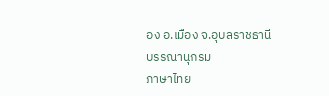อง อ.เมือง จ.อุบลราชธานี
บรรณานุกรม
ภาษาไทย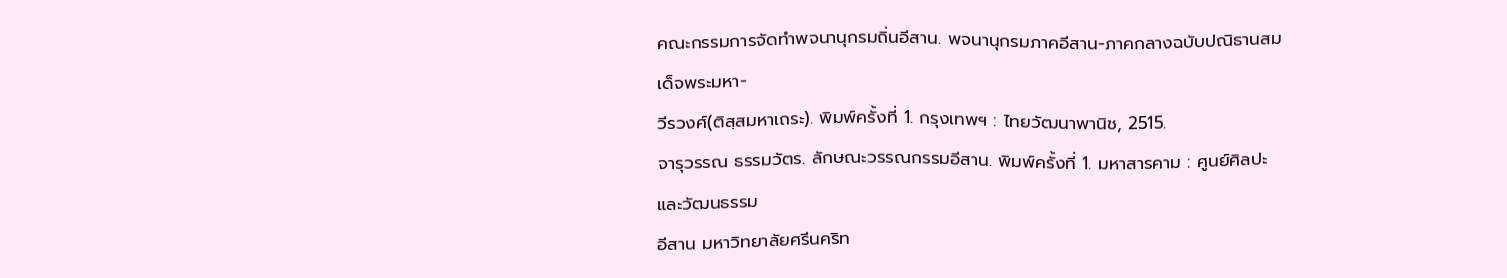คณะกรรมการจัดทำพจนานุกรมถิ่นอีสาน. พจนานุกรมภาคอีสาน-ภาคกลางฉบับปณิธานสมเด็จพระมหา-
วีรวงศ์(ติสฺสมหาเถระ). พิมพ์ครั้งที่ 1. กรุงเทพฯ : ไทยวัฒนาพานิช, 2515.
จารุวรรณ ธรรมวัตร. ลักษณะวรรณกรรมอีสาน. พิมพ์ครั้งที่ 1. มหาสารคาม : ศูนย์ศิลปะและวัฒนธรรม
อีสาน มหาวิทยาลัยศรีนคริท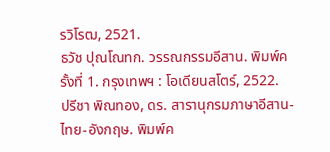รวิโรฒ, 2521.
ธวัช ปุณโณทก. วรรณกรรมอีสาน. พิมพ์ครั้งที่ 1. กรุงเทพฯ : โอเดียนสโตร์, 2522.
ปรีชา พิณทอง, ดร. สารานุกรมภาษาอีสาน-ไทย-อังกฤษ. พิมพ์ค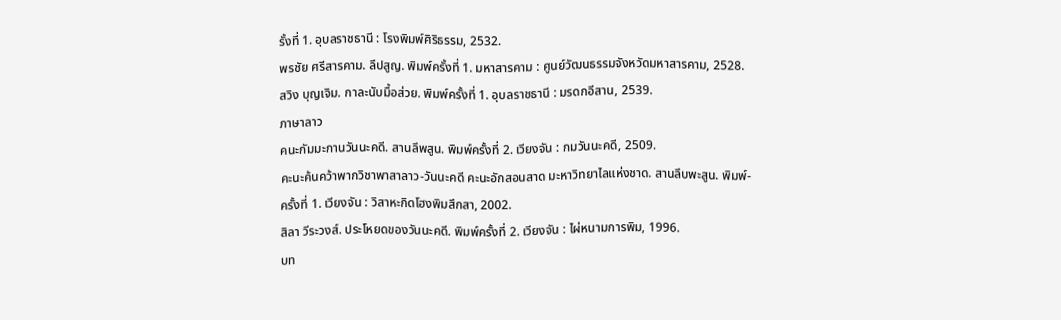รั้งที่ 1. อุบลราชธานี : โรงพิมพ์ศิริธรรม, 2532.
พรชัย ศรีสารคาม. ลึปสูญ. พิมพ์ครั้งที่ 1. มหาสารคาม : ศูนย์วัฒนธรรมจังหวัดมหาสารคาม, 2528.
สวิง บุญเจิม. กาละนับมื้อส่วย. พิมพ์ครั้งที่ 1. อุบลราชธานี : มรดกอีสาน, 2539.
ภาษาลาว
คนะกัมมะกานวันนะคดี. สานลึพสูน. พิมพ์ครั้งที่ 2. เวียงจัน : กมวันนะคดี, 2509.
คะนะค้นคว้าพากวิชาพาสาลาว-วันนะคดี คะนะอักสอนสาด มะหาวิทยาไลแห่งชาด. สานลึบพะสูน. พิมพ์-
ครั้งที่ 1. เวียงจัน : วิสาหะกิดโฮงพิมสึกสา, 2002.
สิลา วีระวงส์. ประโหยดของวันนะคดี. พิมพ์ครั้งที่ 2. เวียงจัน : ไผ่หนามการพิม, 1996.
บท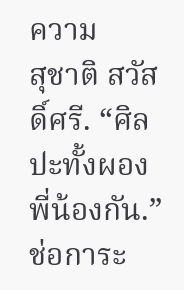ความ
สุชาติ สวัสดิ์ศรี. “ศิลปะทั้งผองพี่น้องกัน.” ช่อการะ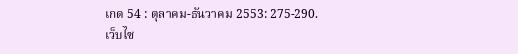เกด 54 : ตุลาคม-ธันวาคม 2553: 275-290.
เว็บไซ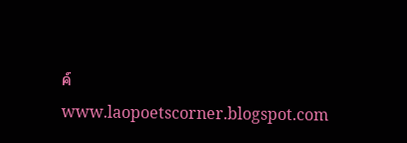ค์
www.laopoetscorner.blogspot.com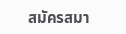สมัครสมา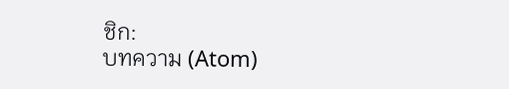ชิก:
บทความ (Atom)